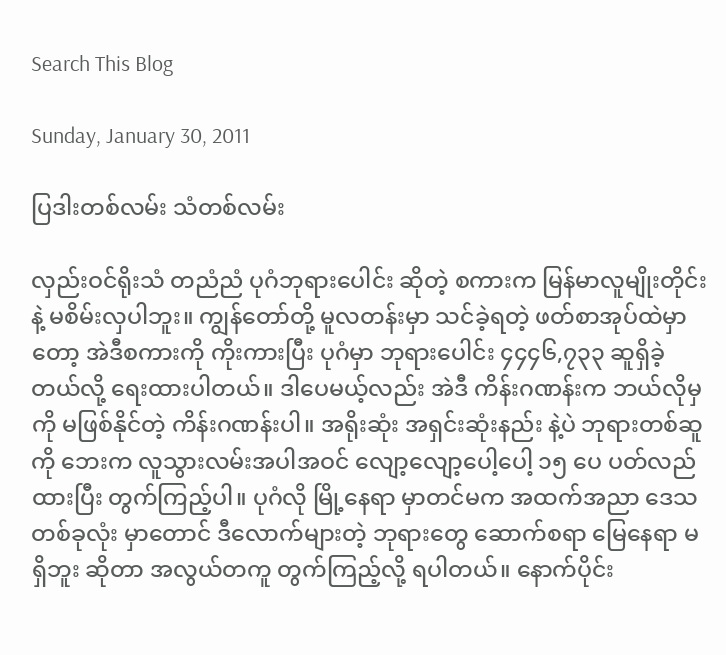Search This Blog

Sunday, January 30, 2011

ပြဒါးတစ်လမ်း သံတစ်လမ်း

လှည်းဝင်ရိုးသံ တညံညံ ပုဂံဘုရားပေါင်း ဆိုတဲ့ စကားက မြန်မာလူမျိုးတိုင်းနဲ့ မစိမ်းလှပါဘူး။ ကျွန်တော်တို့ မူလတန်းမှာ သင်ခဲ့ရတဲ့ ဖတ်စာအုပ်ထဲမှာတော့ အဲဒီစကားကို ကိုးကားပြီး ပုဂံမှာ ဘုရားပေါင်း ၄၄၄၆,၇၃၃ ဆူရှိခဲ့တယ်လို့ ရေးထားပါတယ်။ ဒါပေမယ့်လည်း အဲဒီ ကိန်းဂဏန်းက ဘယ်လိုမှကို မဖြစ်နိုင်တဲ့ ကိန်းဂဏန်းပါ။ အရိုးဆုံး အရှင်းဆုံးနည်း နဲ့ပဲ ဘုရားတစ်ဆူကို ဘေးက လူသွားလမ်းအပါအဝင် လျော့လျော့ပေါ့ပေါ့ ၁၅ ပေ ပတ်လည် ထားပြီး တွက်ကြည့်ပါ။ ပုဂံလို မြို့နေရာ မှာတင်မက အထက်အညာ ဒေသတစ်ခုလုံး မှာတောင် ဒီလောက်များတဲ့ ဘုရားတွေ ဆောက်စရာ မြေနေရာ မရှိဘူး ဆိုတာ အလွယ်တကူ တွက်ကြည့်လို့ ရပါတယ်။ နောက်ပိုင်း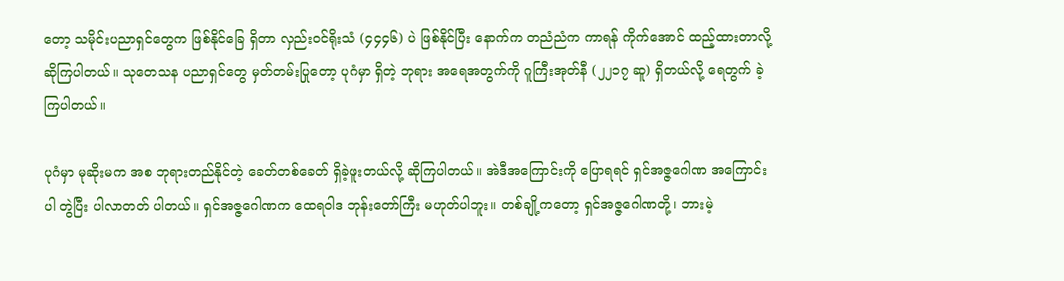တော့ သမိုင်းပညာရှင်တွေက ဖြစ်နိုင်ခြေ ရှိတာ လှည်းဝင်ရိုးသံ (၄၄၄၆) ပဲ ဖြစ်နိုင်ပြီး နောက်က တညံညံက ကာရန် ကိုက်အောင် ထည့်ထားတာလို့ ဆိုကြပါတယ်။ သုတေသန ပညာရှင်တွေ မှတ်တမ်းပြုတော့ ပုဂံမှာ ရှိတဲ့ ဘုရား အရေအတွက်ကို ဂူကြီးအုတ်နီ (၂၂၁၇ ဆူ) ရှိတယ်လို့ ရေတွက် ခဲ့ကြပါတယ်။

ပုဂံမှာ မုဆိုးမက အစ ဘုရားတည်နိုင်တဲ့ ခေတ်တစ်ခေတ် ရှိခဲ့ဖူးတယ်လို့ ဆိုကြပါတယ်။ အဲဒီအကြောင်းကို ပြောရရင် ရှင်အဇ္ဇဂေါဏ အကြောင်းပါ တွဲပြီး ပါလာတတ် ပါတယ်။ ရှင်အဇ္ဇဂေါဏက ထေရဝါဒ ဘုန်းတော်ကြီး မဟုတ်ပါဘူး။ တစ်ချို့ကတော့ ရှင်အဇ္ဇဂေါဏတို့၊ ဘားမဲ့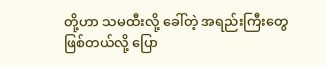တို့ဟာ သမထီးလို့ ခေါ်တဲ့ အရည်းကြီးတွေ ဖြစ်တယ်လို့ ပြော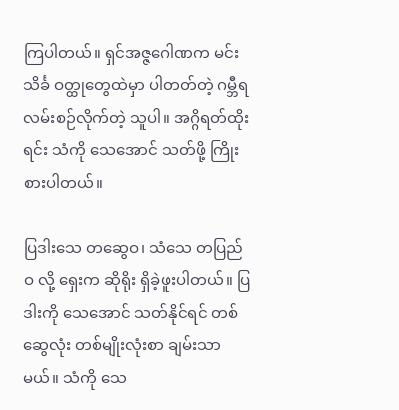ကြပါတယ်။ ရှင်အဇ္ဇဂေါဏက မင်းသိင်္ခ ဝတ္ထုတွေထဲမှာ ပါတတ်တဲ့ ဂမ္ဘီရ လမ်းစဉ်လိုက်တဲ့ သူပါ။ အဂ္ဂိရတ်ထိုးရင်း သံကို သေအောင် သတ်ဖို့ ကြိုးစားပါတယ်။

ပြဒါးသေ တဆွေဝ၊ သံသေ တပြည်ဝ လို့ ရှေးက ဆိုရိုး ရှိခဲ့ဖူးပါတယ်။ ပြဒါးကို သေအောင် သတ်နိုင်ရင် တစ်ဆွေလုံး တစ်မျိုးလုံးစာ ချမ်းသာမယ်။ သံကို သေ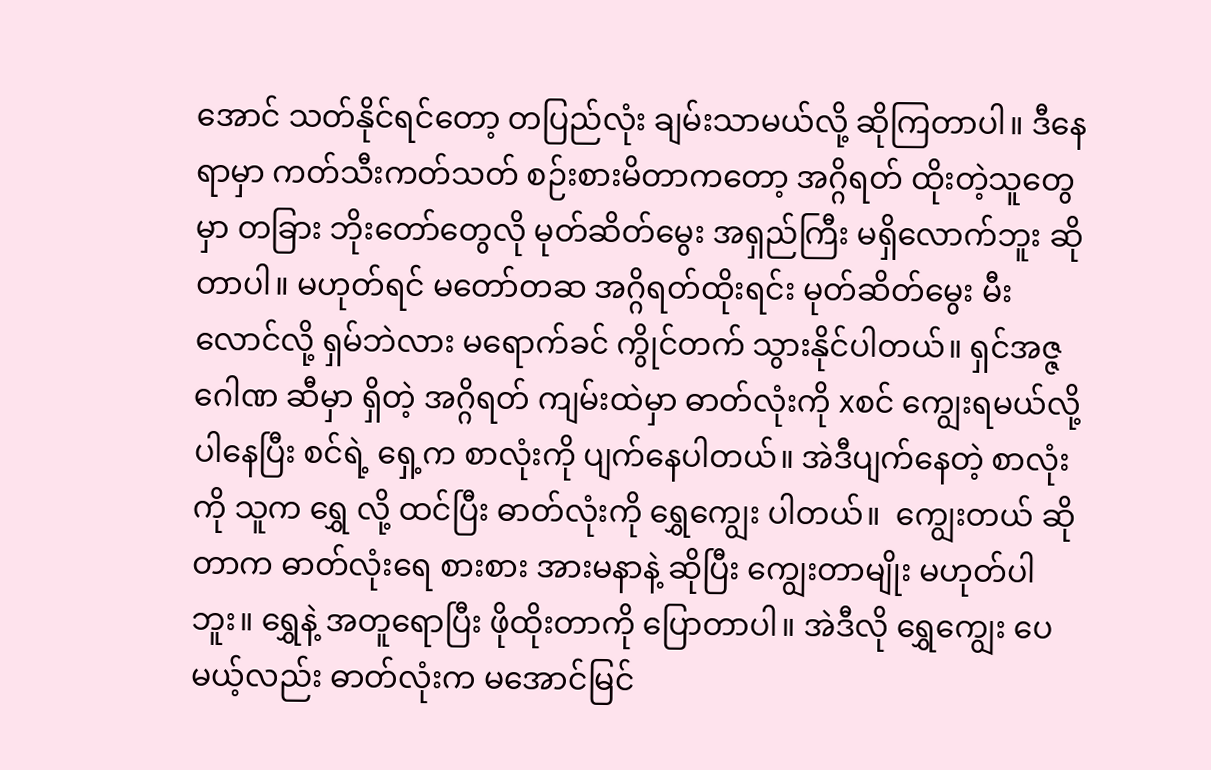အောင် သတ်နိုင်ရင်တော့ တပြည်လုံး ချမ်းသာမယ်လို့ ဆိုကြတာပါ။ ဒီနေရာမှာ ကတ်သီးကတ်သတ် စဉ်းစားမိတာကတော့ အဂ္ဂိရတ် ထိုးတဲ့သူတွေမှာ တခြား ဘိုးတော်တွေလို မုတ်ဆိတ်မွေး အရှည်ကြီး မရှိလောက်ဘူး ဆိုတာပါ။ မဟုတ်ရင် မတော်တဆ အဂ္ဂိရတ်ထိုးရင်း မုတ်ဆိတ်မွေး မီးလောင်လို့ ရှမ်ဘဲလား မရောက်ခင် ကွိုင်တက် သွားနိုင်ပါတယ်။ ရှင်အဇ္ဇဂေါဏ ဆီမှာ ရှိတဲ့ အဂ္ဂိရတ် ကျမ်းထဲမှာ ဓာတ်လုံးကို xစင် ကျွေးရမယ်လို့ ပါနေပြီး စင်ရဲ့ ရှေ့က စာလုံးကို ပျက်နေပါတယ်။ အဲဒီပျက်နေတဲ့ စာလုံးကို သူက ရွှေ လို့ ထင်ပြီး ဓာတ်လုံးကို ရွှေကျွေး ပါတယ်။  ကျွေးတယ် ဆိုတာက ဓာတ်လုံးရေ စားစား အားမနာနဲ့ ဆိုပြီး ကျွေးတာမျိုး မဟုတ်ပါဘူး။ ရွှေနဲ့ အတူရောပြီး ဖိုထိုးတာကို ပြောတာပါ။ အဲဒီလို ရွှေကျွေး ပေမယ့်လည်း ဓာတ်လုံးက မအောင်မြင်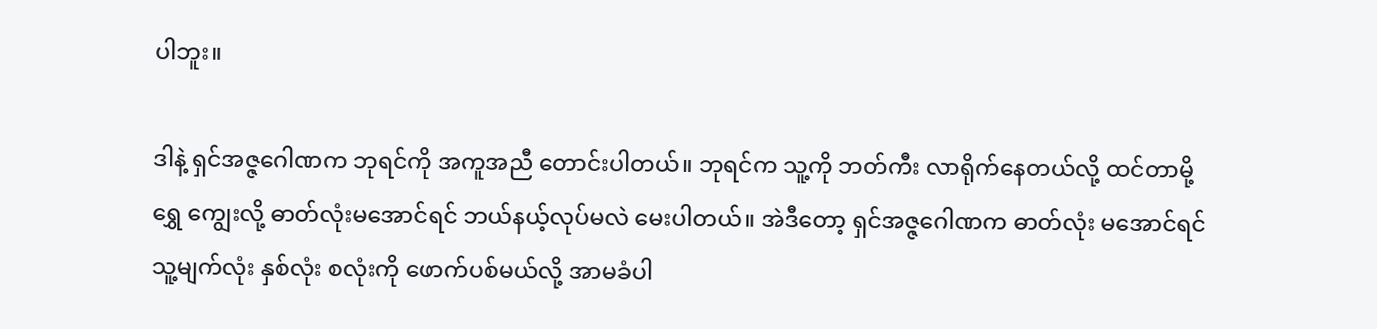ပါဘူး။

ဒါနဲ့ ရှင်အဇ္ဇဂေါဏက ဘုရင်ကို အကူအညီ တောင်းပါတယ်။ ဘုရင်က သူ့ကို ဘတ်ကီး လာရိုက်နေတယ်လို့ ထင်တာမို့ ရွှေ ကျွေးလို့ ဓာတ်လုံးမအောင်ရင် ဘယ်နယ့်လုပ်မလဲ မေးပါတယ်။ အဲဒီတော့ ရှင်အဇ္ဇဂေါဏက ဓာတ်လုံး မအောင်ရင် သူ့မျက်လုံး နှစ်လုံး စလုံးကို ဖောက်ပစ်မယ်လို့ အာမခံပါ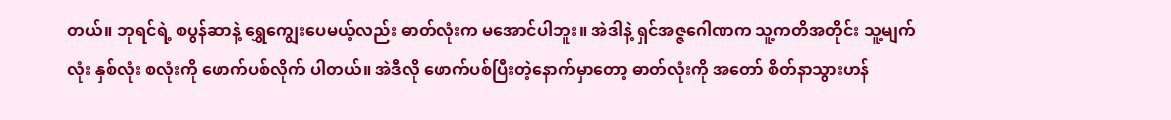တယ်။ ဘုရင်ရဲ့ စပွန်ဆာနဲ့ ရွှေကျွေးပေမယ့်လည်း ဓာတ်လုံးက မအောင်ပါဘူး။ အဲဒါနဲ့ ရှင်အဇ္ဇဂေါဏက သူ့ကတိအတိုင်း သူ့မျက်လုံး နှစ်လုံး စလုံးကို ဖောက်ပစ်လိုက် ပါတယ်။ အဲဒီလို ဖောက်ပစ်ပြီးတဲ့နောက်မှာတော့ ဓာတ်လုံးကို အတော် စိတ်နာသွားဟန်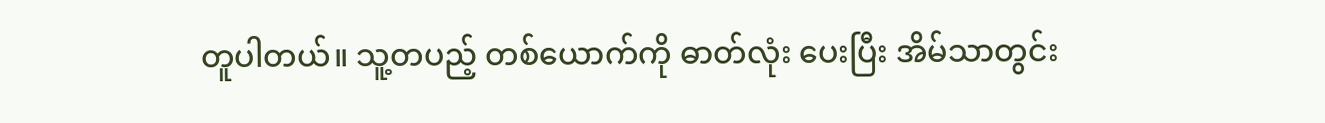တူပါတယ်။ သူ့တပည့် တစ်ယောက်ကို ဓာတ်လုံး ပေးပြီး အိမ်သာတွင်း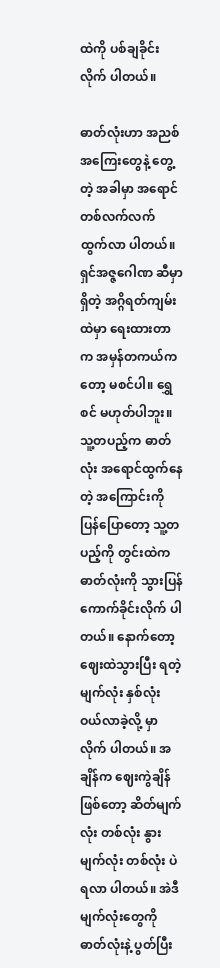ထဲကို ပစ်ချခိုင်းလိုက် ပါတယ်။

ဓာတ်လုံးဟာ အညစ်အကြေးတွေနဲ့ တွေ့တဲ့ အခါမှာ အရောင် တစ်လက်လက် ထွက်လာ ပါတယ်။ ရှင်အဇ္ဇဂေါဏ ဆီမှာရှိတဲ့ အဂ္ဂိရတ်ကျမ်းထဲမှာ ရေးထားတာက အမှန်တကယ်ကတော့ မစင်ပါ။ ရွှေစင် မဟုတ်ပါဘူး။ သူ့တပည့်က ဓာတ်လုံး အရောင်ထွက်နေတဲ့ အကြောင်းကို ပြန်ပြောတော့ သူ့တပည့်ကို တွင်းထဲက ဓာတ်လုံးကို သွားပြန် ကောက်ခိုင်းလိုက် ပါတယ်။ နောက်တော့ ဈေးထဲသွားပြီး ရတဲ့ မျက်လုံး နှစ်လုံး ဝယ်လာခဲ့လို့ မှာလိုက် ပါတယ်။ အချိန်က ဈေးကွဲချိန် ဖြစ်တော့ ဆိတ်မျက်လုံး တစ်လုံး နွားမျက်လုံး တစ်လုံး ပဲ ရလာ ပါတယ်။ အဲဒီ မျက်လုံးတွေကို ဓာတ်လုံးနဲ့ ပွတ်ပြီး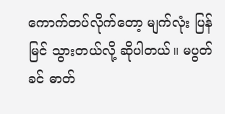ကောက်တပ်လိုက်တော့ မျက်လုံး ပြန်မြင် သွားတယ်လို့ ဆိုပါတယ်။ မပွတ်ခင် ဓာတ်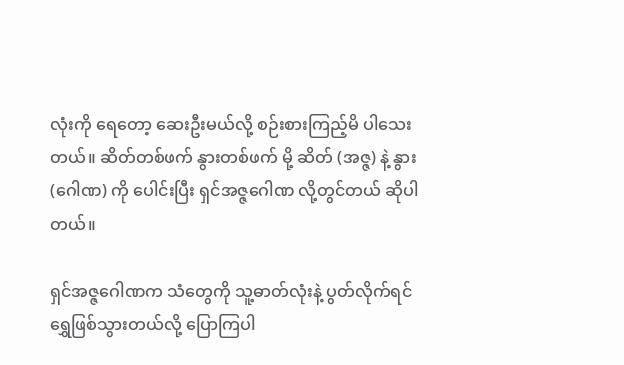လုံးကို ရေတော့ ဆေးဦးမယ်လို့ စဉ်းစားကြည့်မိ ပါသေးတယ်။ ဆိတ်တစ်ဖက် နွားတစ်ဖက် မို့ ဆိတ် (အဇ္ဇ) နဲ့ နွား (ဂေါဏ) ကို ပေါင်းပြီး ရှင်အဇ္ဇဂေါဏ လို့တွင်တယ် ဆိုပါတယ်။

ရှင်အဇ္ဇဂေါဏက သံတွေကို သူ့ဓာတ်လုံးနဲ့ ပွတ်လိုက်ရင် ရွှေဖြစ်သွားတယ်လို့ ပြောကြပါ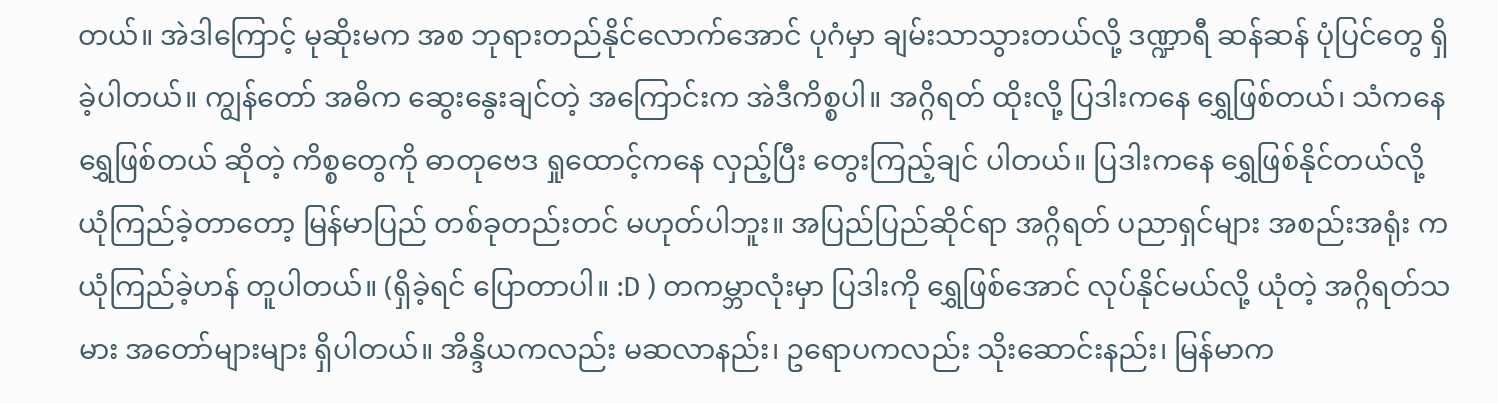တယ်။ အဲဒါကြောင့် မုဆိုးမက အစ ဘုရားတည်နိုင်လောက်အောင် ပုဂံမှာ ချမ်းသာသွားတယ်လို့ ဒဏ္ဍာရီ ဆန်ဆန် ပုံပြင်တွေ ရှိခဲ့ပါတယ်။ ကျွန်တော် အဓိက ဆွေးနွေးချင်တဲ့ အကြောင်းက အဲဒီကိစ္စပါ။ အဂ္ဂိရတ် ထိုးလို့ ပြဒါးကနေ ရွှေဖြစ်တယ်၊ သံကနေ ရွှေဖြစ်တယ် ဆိုတဲ့ ကိစ္စတွေကို ဓာတုဗေဒ ရှုထောင့်ကနေ လှည့်ပြီး တွေးကြည့်ချင် ပါတယ်။ ပြဒါးကနေ ရွှေဖြစ်နိုင်တယ်လို့ ယုံကြည်ခဲ့တာတော့ မြန်မာပြည် တစ်ခုတည်းတင် မဟုတ်ပါဘူး။ အပြည်ပြည်ဆိုင်ရာ အဂ္ဂိရတ် ပညာရှင်များ အစည်းအရုံး က ယုံကြည်ခဲ့ဟန် တူပါတယ်။ (ရှိခဲ့ရင် ပြောတာပါ။ :D ) တကမ္ဘာလုံးမှာ ပြဒါးကို ရွှေဖြစ်အောင် လုပ်နိုင်မယ်လို့ ယုံတဲ့ အဂ္ဂိရတ်သမား အတော်များများ ရှိပါတယ်။ အိန္ဒိယကလည်း မဆလာနည်း၊ ဥရောပကလည်း သိုးဆောင်းနည်း၊ မြန်မာက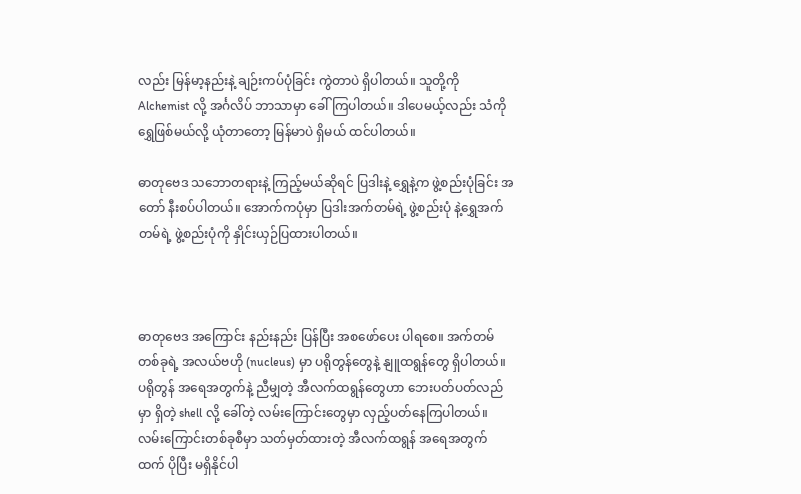လည်း မြန်မာ့နည်းနဲ့ ချဉ်းကပ်ပုံခြင်း ကွဲတာပဲ ရှိပါတယ်။ သူတို့ကို Alchemist လို့ အင်္ဂလိပ် ဘာသာမှာ ခေါ်ကြပါတယ်။ ဒါပေမယ့်လည်း သံကို ရွှေဖြစ်မယ်လို့ ယုံတာတော့ မြန်မာပဲ ရှိမယ် ထင်ပါတယ်။

ဓာတုဗေဒ သဘောတရားနဲ့ ကြည့်မယ်ဆိုရင် ပြဒါးနဲ့ ရွှေနဲ့က ဖွဲ့စည်းပုံခြင်း အတော် နီးစပ်ပါတယ်။ အောက်ကပုံမှာ ပြဒါးအက်တမ်ရဲ့ ဖွဲ့စည်းပုံ နဲ့ရွှေအက်တမ်ရဲ့ ဖွဲ့စည်းပုံကို နှိုင်းယှဉ်ပြထားပါတယ်။



ဓာတုဗေဒ အကြောင်း နည်းနည်း ပြန်ပြီး အစဖော်ပေး ပါရစေ။ အက်တမ် တစ်ခုရဲ့ အလယ်ဗဟို (nucleus) မှာ ပရိုတွန်တွေနဲ့ နျူထရွန်တွေ ရှိပါတယ်။ ပရိုတွန် အရေအတွက်နဲ့ ညီမျှတဲ့ အီလက်ထရွန်တွေဟာ ဘေးပတ်ပတ်လည်မှာ ရှိတဲ့ shell လို့ ခေါ်တဲ့ လမ်းကြောင်းတွေမှာ လှည့်ပတ်နေကြပါတယ်။ လမ်းကြောင်းတစ်ခုစီမှာ သတ်မှတ်ထားတဲ့ အီလက်ထရွန် အရေအတွက်ထက် ပိုပြီး မရှိနိုင်ပါ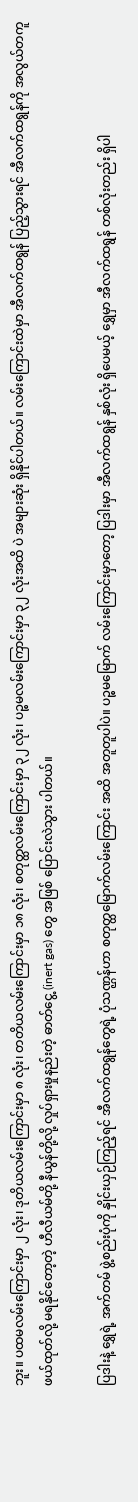ဘူး။ ပထမလမ်းကြောင်းမှာ ၂ လုံး၊ ဒုတိယလမ်းကြောင်းမှာ ၈ လုံး၊ တတိယလမ်းကြောင်းမှာ ၁၈ လုံး၊ စတုတ္ထလမ်းကြောင်းမှာ ၃၂ လုံး၊ ပဉ္စမလမ်းကြောင်းမှာ ၃၂ လုံးအထိ ပဲ အများဆုံး ရှိနိုင်ပါတယ်။ လမ်းကြောင်းထဲမှာ အီလက်ထရွန် ပြည့်သွားရင် အီလက်ထရွန်ကို အလွယ်တကူ ဖယ်ထုတ်လို့ မရနိုင်တော့တဲ့ ဟီလီယမ်တို့ နီယွန်တို့လို့ လှုပ်ရှားမှုနည်းတဲ့ ဓာတ်ငွေ့ (inert gas) တွေ အဖြစ် ပြောင်းလဲသွား ပါတယ်။

ပြဒါးနဲ့ ရွှေရဲ့ အက်တမ် ဖွဲ့စည်းပုံကို နှိုင်းယှဉ်ကြည့်ရင် အီလက်ထရွန်တွေရဲ့ ပုံသဏ္ဌန်ဟာ စတုတ္ထမြောက်လမ်းကြောင်း အထိ အတူတူပါပဲ။ ပဉ္စမမြောက် လမ်းကြောင်းမှာတော့ ပြဒါးမှာ အီလက်ထရွန် နှစ်လုံး ရှိပေမယ့် ရွှေမှာ အီလက်ထရွန် တစ်လုံးတည်း ရှိပါ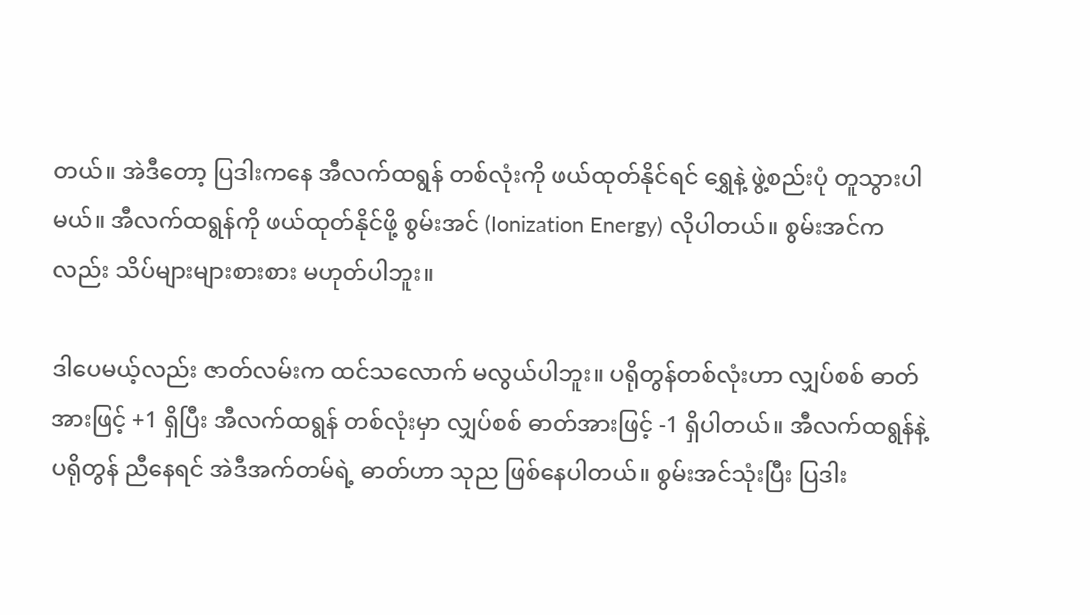တယ်။ အဲဒီတော့ ပြဒါးကနေ အီလက်ထရွန် တစ်လုံးကို ဖယ်ထုတ်နိုင်ရင် ရွှေနဲ့ ဖွဲ့စည်းပုံ တူသွားပါမယ်။ အီလက်ထရွန်ကို ဖယ်ထုတ်နိုင်ဖို့ စွမ်းအင် (Ionization Energy) လိုပါတယ်။ စွမ်းအင်ကလည်း သိပ်များများစားစား မဟုတ်ပါဘူး။

ဒါပေမယ့်လည်း ဇာတ်လမ်းက ထင်သလောက် မလွယ်ပါဘူး။ ပရိုတွန်တစ်လုံးဟာ လျှပ်စစ် ဓာတ်အားဖြင့် +1 ရှိပြီး အီလက်ထရွန် တစ်လုံးမှာ လျှပ်စစ် ဓာတ်အားဖြင့် -1 ရှိပါတယ်။ အီလက်ထရွန်နဲ့ ပရိုတွန် ညီနေရင် အဲဒီအက်တမ်ရဲ့ ဓာတ်ဟာ သုည ဖြစ်နေပါတယ်။ စွမ်းအင်သုံးပြီး ပြဒါး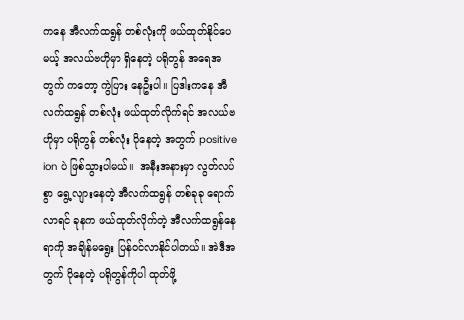ကနေ အီလက်ထရွန် တစ်လုံးကို ဖယ်ထုတ်နိုင်ပေမယ့် အလယ်ဗဟိုမှာ ရှိနေတဲ့ ပရိုတွန် အရေအတွက် ကတော့ ကွဲပြား နေဦးပါ။ ပြဒါးကနေ အီလက်ထရွန် တစ်လုံး ဖယ်ထုတ်လိုက်ရင် အလယ်ဗဟိုမှာ ပရိုတွန် တစ်လုံး ပိုနေတဲ့ အတွက် positive ion ပဲ ဖြစ်သွားပါမယ်။  အနီးအနားမှာ လွတ်လပ်စွာ ရွေ့လျားနေတဲ့ အီလက်ထရွန် တစ်ခုခု ရောက်လာရင် ခုနက ဖယ်ထုတ်လိုက်တဲ့ အီလက်ထရွန်နေရာကို အချိန်မရွေး ပြန်ဝင်လာနိုင်ပါတယ်။ အဲဒီအတွက် ပိုနေတဲ့ ပရိုတွန်ကိုပါ ထုတ်ဖို့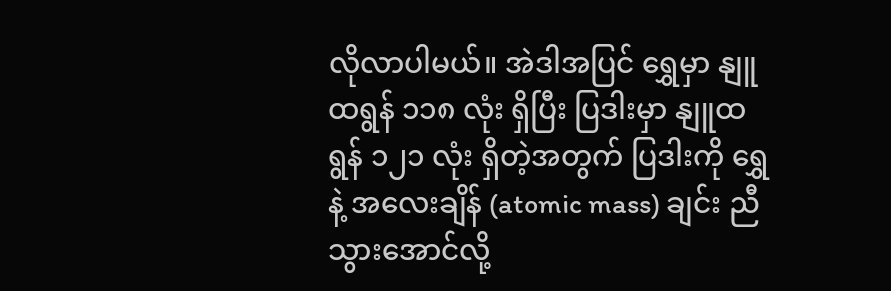လိုလာပါမယ်။ အဲဒါအပြင် ရွှေမှာ နျူထရွန် ၁၁၈ လုံး ရှိပြီး ပြဒါးမှာ နျူထရွန် ၁၂၁ လုံး ရှိတဲ့အတွက် ပြဒါးကို ရွှေနဲ့ အလေးချိန် (atomic mass) ချင်း ညီသွားအောင်လို့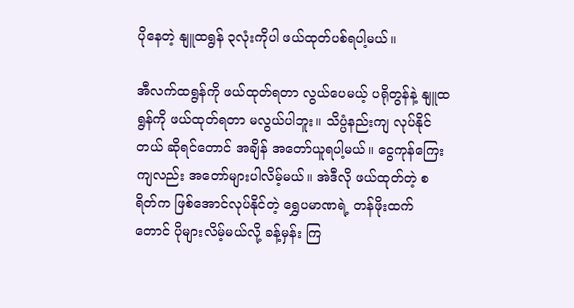ပိုနေတဲ့ နျူထရွန် ၃လုံးကိုပါ ဖယ်ထုတ်ပစ်ရပါ့မယ်။

အီလက်ထရွန်ကို ဖယ်ထုတ်ရတာ လွယ်ပေမယ့် ပရိုတွန်နဲ့ နျူထရွန်ကို ဖယ်ထုတ်ရတာ မလွယ်ပါဘူး။ သိပ္ပံနည်းကျ လုပ်နိုင်တယ် ဆိုရင်တောင် အချိန် အတော်ယူရပါ့မယ်။ ငွေကုန်ကြေးကျလည်း အတော်များပါလိမ့်မယ်။ အဲဒီလို ဖယ်ထုတ်တဲ့ စရိတ်က ဖြစ်အောင်လုပ်နိုင်တဲ့ ရွှေပမာဏရဲ့ တန်ဖိုးထက်တောင် ပိုများလိမ့်မယ်လို့ ခန့်မှန်း ကြ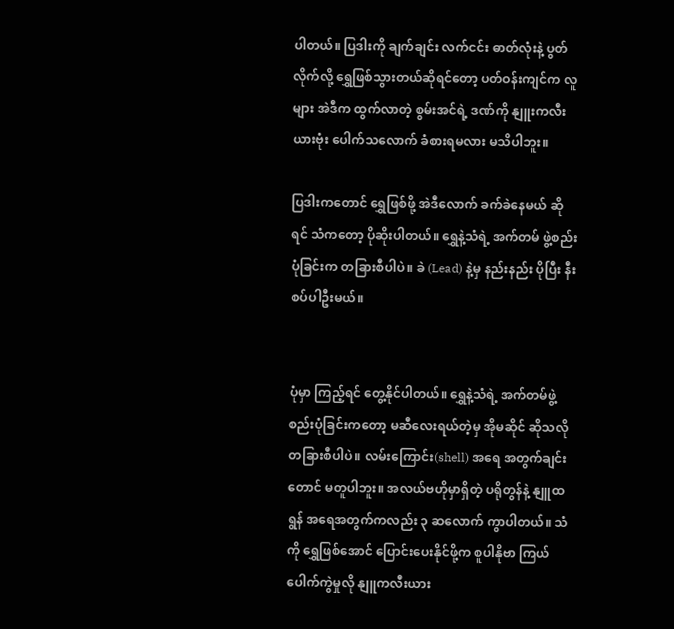ပါတယ်။ ပြဒါးကို ချက်ချင်း လက်ငင်း ဓာတ်လုံးနဲ့ ပွတ်လိုက်လို့ ရွှေဖြစ်သွားတယ်ဆိုရင်တော့ ပတ်ဝန်းကျင်က လူများ အဲဒီက ထွက်လာတဲ့ စွမ်းအင်ရဲ့ ဒဏ်ကို နျူးကလီးယားဗုံး ပေါက်သလောက် ခံစားရမလား မသိပါဘူး။

ပြဒါးကတောင် ရွှေဖြစ်ဖို့ အဲဒီလောက် ခက်ခဲနေမယ် ဆိုရင် သံကတော့ ပိုဆိုးပါတယ်။ ရွှေနဲ့သံရဲ့ အက်တမ် ဖွဲ့စည်းပုံခြင်းက တခြားစီပါပဲ။ ခဲ (Lead) နဲ့မှ နည်းနည်း ပိုပြီး နီးစပ်ပါဦးမယ်။


ပုံမှာ ကြည့်ရင် တွေ့နိုင်ပါတယ်။ ရွှေနဲ့သံရဲ့ အက်တမ်ဖွဲ့စည်းပုံခြင်းကတော့ မဆီလေးရယ်တဲ့မှ အိုမဆိုင် ဆိုသလို တခြားစီပါပဲ။ လမ်းကြောင်း(shell) အရေ အတွက်ချင်းတောင် မတူပါဘူး။ အလယ်ဗဟိုမှာရှိတဲ့ ပရိုတွန်နဲ့ နျူထရွန် အရေအတွက်ကလည်း ၃ ဆလောက် ကွာပါတယ်။ သံကို ရွှေဖြစ်အောင် ပြောင်းပေးနိုင်ဖို့က စူပါနိုဗာ ကြယ်ပေါက်ကွဲမှုလို နျူကလီးယား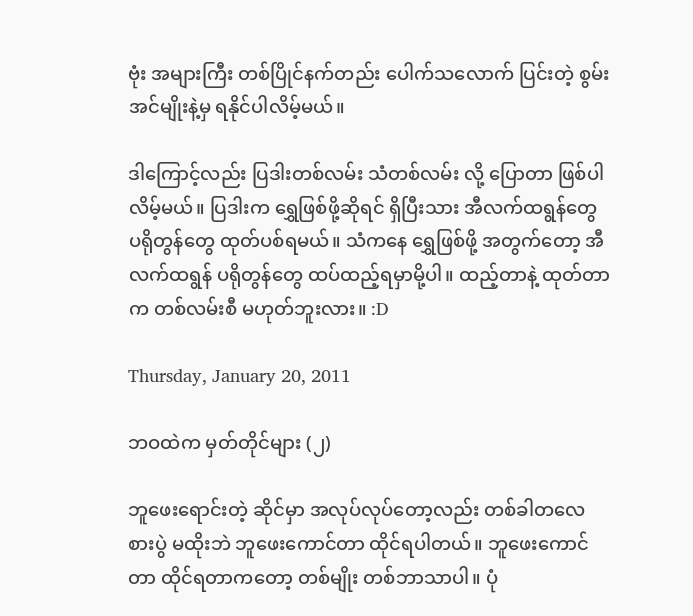ဗုံး အများကြီး တစ်ပြိုင်နက်တည်း ပေါက်သလောက် ပြင်းတဲ့ စွမ်းအင်မျိုးနဲ့မှ ရနိုင်ပါလိမ့်မယ်။

ဒါကြောင့်လည်း ပြဒါးတစ်လမ်း သံတစ်လမ်း လို့ ပြောတာ ဖြစ်ပါလိမ့်မယ်။ ပြဒါးက ရွှေဖြစ်ဖို့ဆိုရင် ရှိပြီးသား အီလက်ထရွန်တွေ ပရိုတွန်တွေ ထုတ်ပစ်ရမယ်။ သံကနေ ရွှေဖြစ်ဖို့ အတွက်တော့ အီလက်ထရွန် ပရိုတွန်တွေ ထပ်ထည့်ရမှာမို့ပါ။ ထည့်တာနဲ့ ထုတ်တာက တစ်လမ်းစီ မဟုတ်ဘူးလား။ :D

Thursday, January 20, 2011

ဘဝထဲက မှတ်တိုင်များ (၂)

ဘူဖေးရောင်းတဲ့ ဆိုင်မှာ အလုပ်လုပ်တော့လည်း တစ်ခါတလေ စားပွဲ မထိုးဘဲ ဘူဖေးကောင်တာ ထိုင်ရပါတယ်။ ဘူဖေးကောင်တာ ထိုင်ရတာကတော့ တစ်မျိုး တစ်ဘာသာပါ။ ပုံ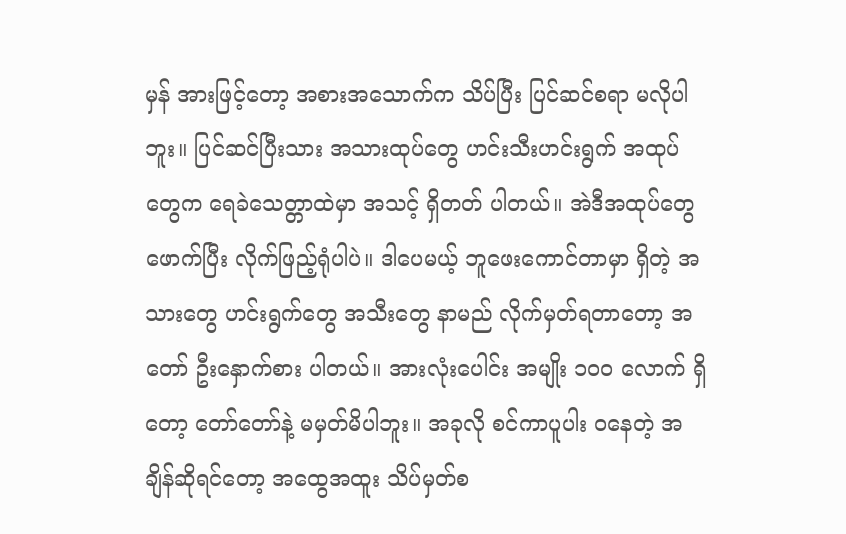မှန် အားဖြင့်တော့ အစားအသောက်က သိပ်ပြီး ပြင်ဆင်စရာ မလိုပါဘူး။ ပြင်ဆင်ပြီးသား အသားထုပ်တွေ ဟင်းသီးဟင်းရွက် အထုပ်တွေက ရေခဲသေတ္တာထဲမှာ အသင့် ရှိတတ် ပါတယ်။ အဲဒီအထုပ်တွေ ဖောက်ပြီး လိုက်ဖြည့်ရုံပါပဲ။ ဒါပေမယ့် ဘူဖေးကောင်တာမှာ ရှိတဲ့ အသားတွေ ဟင်းရွက်တွေ အသီးတွေ နာမည် လိုက်မှတ်ရတာတော့ အတော် ဦးနှောက်စား ပါတယ်။ အားလုံးပေါင်း အမျိုး ၁၀၀ လောက် ရှိတော့ တော်တော်နဲ့ မမှတ်မိပါဘူး။ အခုလို စင်ကာပူပါး ဝနေတဲ့ အချိန်ဆိုရင်တော့ အထွေအထူး သိပ်မှတ်စ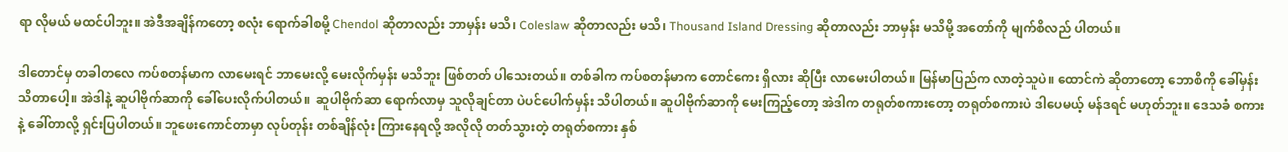ရာ လိုမယ် မထင်ပါဘူး။ အဲဒီအချိန်ကတော့ စလုံး ရောက်ခါစမို့ Chendol ဆိုတာလည်း ဘာမှန်း မသိ၊ Coleslaw ဆိုတာလည်း မသိ၊ Thousand Island Dressing ဆိုတာလည်း ဘာမှန်း မသိမို့ အတော်ကို မျက်စိလည် ပါတယ်။

ဒါတောင်မှ တခါတလေ ကပ်စတန်မာက လာမေးရင် ဘာမေးလို့ မေးလိုက်မှန်း မသိဘူး ဖြစ်တတ် ပါသေးတယ်။ တစ်ခါက ကပ်စတန်မာက တောင်ကေး ရှိလား ဆိုပြီး လာမေးပါတယ်။ မြန်မာပြည်က လာတဲ့သူပဲ။ ထောင်ကဲ ဆိုတာတော့ ဘောစိကို ခေါ်မှန်း သိတာပေါ့။ အဲဒါနဲ့ ဆူပါဗိုက်ဆာကို ခေါ်ပေးလိုက်ပါတယ်။  ဆူပါဗိုက်ဆာ ရောက်လာမှ သူလိုချင်တာ ပဲပင်ပေါက်မှန်း သိပါတယ်။ ဆူပါဗိုက်ဆာကို မေးကြည့်တော့ အဲဒါက တရုတ်စကားတော့ တရုတ်စကားပဲ ဒါပေမယ့် မန်ဒရင် မဟုတ်ဘူး။ ဒေသခံ စကားနဲ့ ခေါ်တာလို့ ရှင်းပြပါတယ်။ ဘူဖေးကောင်တာမှာ လုပ်တုန်း တစ်ချိန်လုံး ကြားနေရလို့ အလိုလို တတ်သွားတဲ့ တရုတ်စကား နှစ်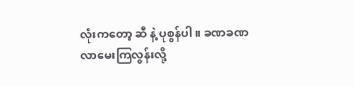လုံးကတော့ ဆီ နဲ့ ပုစွန်ပါ။ ခဏခဏ လာမေးကြလွန်းလို့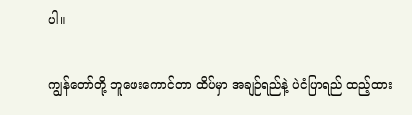ပါ။

ကျွန်တော်တို့ ဘူဖေးကောင်တာ ထိပ်မှာ အချဉ်ရည်နဲ့ ပဲငံပြာရည် ထည့်ထား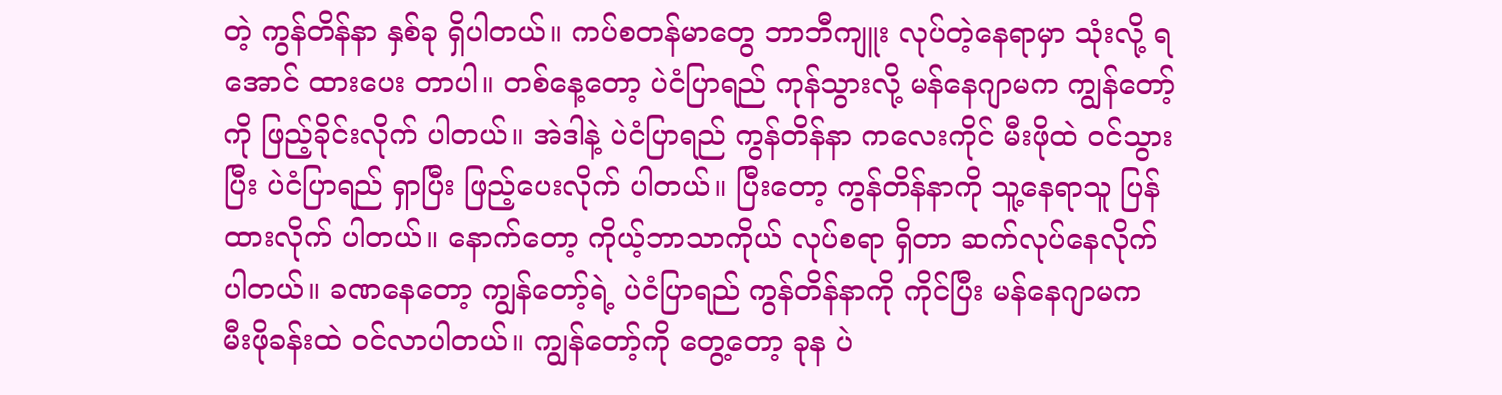တဲ့ ကွန်တိန်နာ နှစ်ခု ရှိပါတယ်။ ကပ်စတန်မာတွေ ဘာဘီကျူး လုပ်တဲ့နေရာမှာ သုံးလို့ ရအောင် ထားပေး တာပါ။ တစ်နေ့တော့ ပဲငံပြာရည် ကုန်သွားလို့ မန်နေဂျာမက ကျွန်တော့်ကို ဖြည့်ခိုင်းလိုက် ပါတယ်။ အဲဒါနဲ့ ပဲငံပြာရည် ကွန်တိန်နာ ကလေးကိုင် မီးဖိုထဲ ဝင်သွားပြီး ပဲငံပြာရည် ရှာပြီး ဖြည့်ပေးလိုက် ပါတယ်။ ပြီးတော့ ကွန်တိန်နာကို သူ့နေရာသူ ပြန်ထားလိုက် ပါတယ်။ နောက်တော့ ကိုယ့်ဘာသာကိုယ် လုပ်စရာ ရှိတာ ဆက်လုပ်နေလိုက်ပါတယ်။ ခဏနေတော့ ကျွန်တော့်ရဲ့ ပဲငံပြာရည် ကွန်တိန်နာကို ကိုင်ပြီး မန်နေဂျာမက မီးဖိုခန်းထဲ ဝင်လာပါတယ်။ ကျွန်တော့်ကို တွေ့တော့ ခုန ပဲ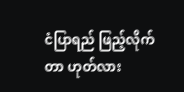ငံပြာရည် ဖြည့်လိုက်တာ ဟုတ်လား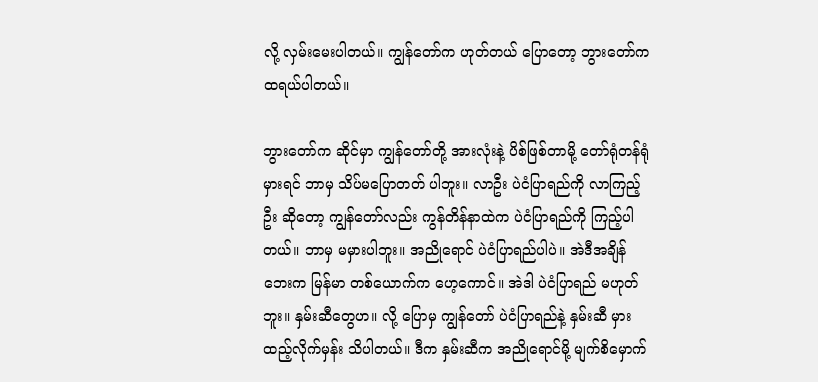လို့ လှမ်းမေးပါတယ်။ ကျွန်တော်က ဟုတ်တယ် ပြောတော့ ဘွားတော်က ထရယ်ပါတယ်။

ဘွားတော်က ဆိုင်မှာ ကျွန်တော်တို့ အားလုံးနဲ့ ပိစ်ဖြစ်တာမို့ တော်ရုံတန်ရုံမှားရင် ဘာမှ သိပ်မပြောတတ် ပါဘူး။ လာဦး ပဲငံပြာရည်ကို လာကြည့်ဦး ဆိုတော့ ကျွန်တော်လည်း ကွန်တိန်နာထဲက ပဲငံပြာရည်ကို ကြည့်ပါတယ်။ ဘာမှ မမှားပါဘူး။ အညိုရောင် ပဲငံပြာရည်ပါပဲ။ အဲဒီအချိန်ဘေးက မြန်မာ တစ်ယောက်က ဟေ့ကောင်။ အဲဒါ ပဲငံပြာရည် မဟုတ်ဘူး။ နှမ်းဆီတွေဟ။ လို့ ပြောမှ ကျွန်တော် ပဲငံပြာရည်နဲ့ နှမ်းဆီ မှားထည့်လိုက်မှန်း သိပါတယ်။ ဒီက နှမ်းဆီက အညိုရောင်မို့ မျက်စိမှောက်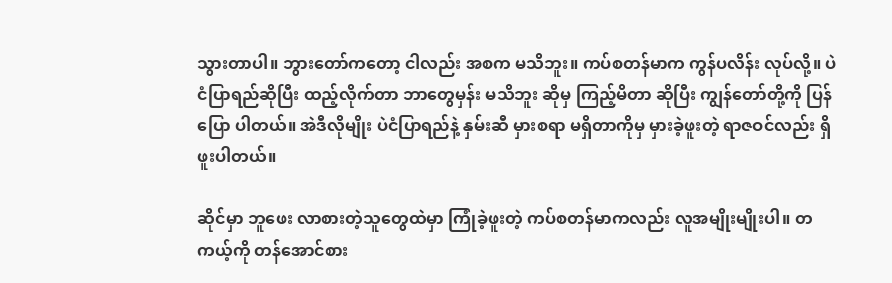သွားတာပါ။ ဘွားတော်ကတော့ ငါလည်း အစက မသိဘူး။ ကပ်စတန်မာက ကွန်ပလိန်း လုပ်လို့။ ပဲငံပြာရည်ဆိုပြီး ထည့်လိုက်တာ ဘာတွေမှန်း မသိဘူး ဆိုမှ ကြည့်မိတာ ဆိုပြီး ကျွန်တော်တို့ကို ပြန်ပြော ပါတယ်။ အဲဒီလိုမျိုး ပဲငံပြာရည်နဲ့ နှမ်းဆီ မှားစရာ မရှိတာကိုမှ မှားခဲ့ဖူးတဲ့ ရာဇဝင်လည်း ရှိဖူးပါတယ်။

ဆိုင်မှာ ဘူဖေး လာစားတဲ့သူတွေထဲမှာ ကြုံခဲ့ဖူးတဲ့ ကပ်စတန်မာကလည်း လူအမျိုးမျိုးပါ။ တကယ့်ကို တန်အောင်စား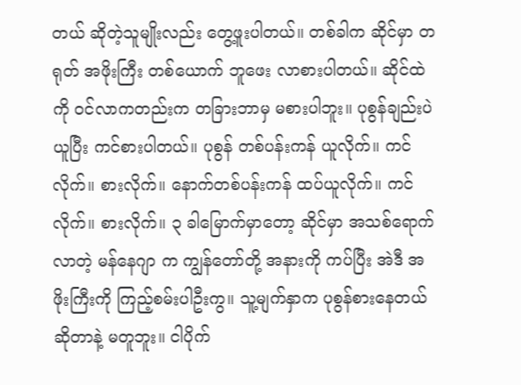တယ် ဆိုတဲ့သူမျိုးလည်း တွေ့ဖူးပါတယ်။ တစ်ခါက ဆိုင်မှာ တရုတ် အဖိုးကြီး တစ်ယောက် ဘူဖေး လာစားပါတယ်။ ဆိုင်ထဲကို ဝင်လာကတည်းက တခြားဘာမှ မစားပါဘူး။ ပုစွန်ချည်းပဲ ယူပြီး ကင်စားပါတယ်။ ပုစွန် တစ်ပန်းကန် ယူလိုက်။ ကင်လိုက်။ စားလိုက်။ နောက်တစ်ပန်းကန် ထပ်ယူလိုက်။ ကင်လိုက်။ စားလိုက်။ ၃ ခါမြောက်မှာတော့ ဆိုင်မှာ အသစ်ရောက်လာတဲ့ မန်နေဂျာ က ကျွန်တော်တို့ အနားကို ကပ်ပြီး အဲဒီ အဖိုးကြီးကို ကြည့်စမ်းပါဦးကွ။ သူ့မျက်နှာက ပုစွန်စားနေတယ် ဆိုတာနဲ့ မတူဘူး။ ငါပိုက်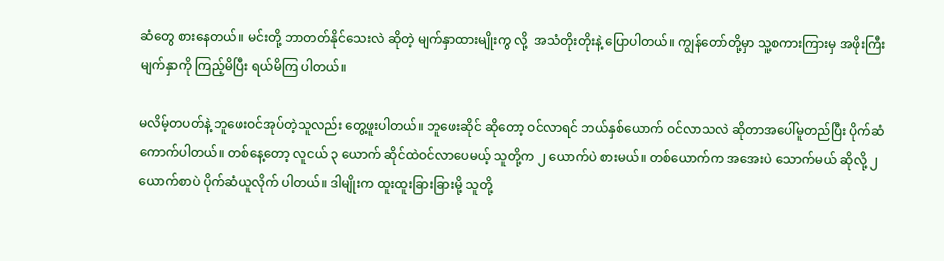ဆံတွေ စားနေတယ်။ မင်းတို့ ဘာတတ်နိုင်သေးလဲ ဆိုတဲ့ မျက်နှာထားမျိုးကွ လို့  အသံတိုးတိုးနဲ့ ပြောပါတယ်။ ကျွန်တော်တို့မှာ သူ့စကားကြားမှ အဖိုးကြီး မျက်နှာကို ကြည့်မိပြီး ရယ်မိကြ ပါတယ်။

မလိမ့်တပတ်နဲ့ ဘူဖေးဝင်အုပ်တဲ့သူလည်း တွေ့ဖူးပါတယ်။ ဘူဖေးဆိုင် ဆိုတော့ ဝင်လာရင် ဘယ်နှစ်ယောက် ဝင်လာသလဲ ဆိုတာအပေါ်မူတည်ပြီး ပိုက်ဆံကောက်ပါတယ်။ တစ်နေ့တော့ လူငယ် ၃ ယောက် ဆိုင်ထဲဝင်လာပေမယ့် သူတို့က ၂ ယောက်ပဲ စားမယ်။ တစ်ယောက်က အအေးပဲ သောက်မယ် ဆိုလို့ ၂ ယောက်စာပဲ ပိုက်ဆံယူလိုက် ပါတယ်။ ဒါမျိုးက ထူးထူးခြားခြားမို့ သူတို့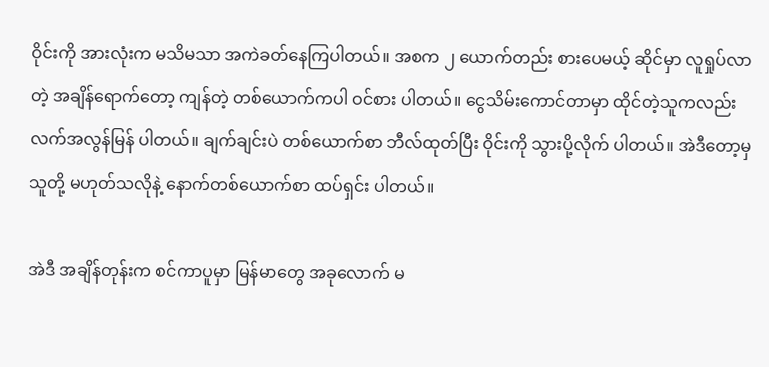ဝိုင်းကို အားလုံးက မသိမသာ အကဲခတ်နေကြပါတယ်။ အစက ၂ ယောက်တည်း စားပေမယ့် ဆိုင်မှာ လူရှုပ်လာတဲ့ အချိန်ရောက်တော့ ကျန်တဲ့ တစ်ယောက်ကပါ ဝင်စား ပါတယ်။ ငွေသိမ်းကောင်တာမှာ ထိုင်တဲ့သူကလည်း လက်အလွန်မြန် ပါတယ်။ ချက်ချင်းပဲ တစ်ယောက်စာ ဘီလ်ထုတ်ပြီး ဝိုင်းကို သွားပို့လိုက် ပါတယ်။ အဲဒီတော့မှ သူတို့ မဟုတ်သလိုနဲ့ နောက်တစ်ယောက်စာ ထပ်ရှင်း ပါတယ်။

အဲဒီ အချိန်တုန်းက စင်ကာပူမှာ မြန်မာတွေ အခုလောက် မ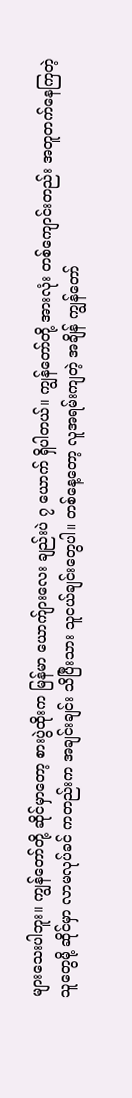များသေးပါဘူး။ ကျွန်တော်တို့ ဆိုင်မှာတော့ စားပွဲထိုးက မြန်မာ ယောက်ျားလေး ချည်းပဲ ၇ ယောက် ရှိပါတယ်။ ကျွန်တော်တို့ အားလုံး တစ်ကျောင်းတည်း အတူတက်နေကြတဲ့ သူတွေမို့ ဆိုင်မှာ လာမလုပ်ခင် ကတည်းက အချင်းချင်း သိပြီးသား သူငယ်ချင်းတွေပါ။ တစ်နေ့တော့ လူအရမ်းကျတဲ့ အချိန် ကျွန်တော်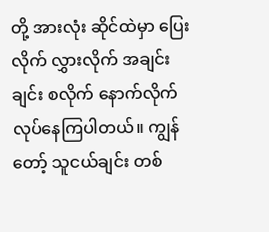တို့ အားလုံး ဆိုင်ထဲမှာ ပြေးလိုက် လွှားလိုက် အချင်းချင်း စလိုက် နောက်လိုက် လုပ်နေကြပါတယ်။ ကျွန်တော့် သူငယ်ချင်း တစ်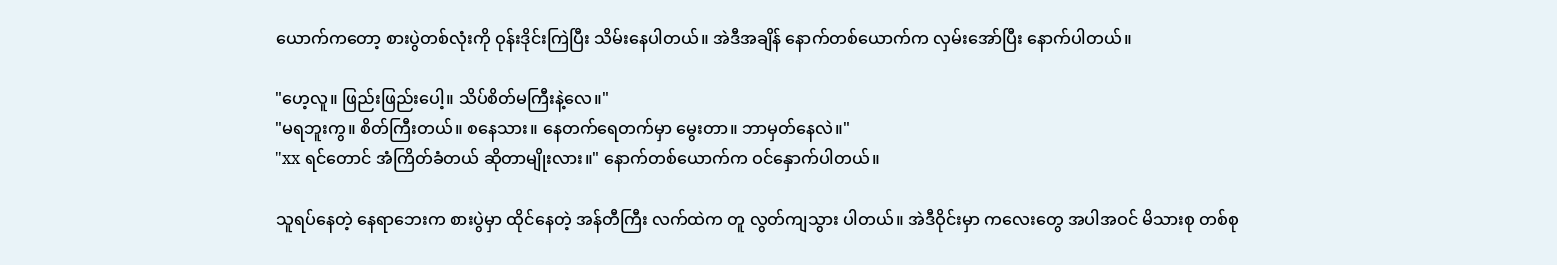ယောက်ကတော့ စားပွဲတစ်လုံးကို ဝုန်းဒိုင်းကြဲပြီး သိမ်းနေပါတယ်။ အဲဒီအချိန် နောက်တစ်ယောက်က လှမ်းအော်ပြီး နောက်ပါတယ်။

"ဟေ့လူ။ ဖြည်းဖြည်းပေါ့။ သိပ်စိတ်မကြီးနဲ့လေ။"
"မရဘူးကွ။ စိတ်ကြီးတယ်။ စနေသား။ နေတက်ရေတက်မှာ မွေးတာ။ ဘာမှတ်နေလဲ။"
"xx ရင်တောင် အံကြိတ်ခံတယ် ဆိုတာမျိုးလား။" နောက်တစ်ယောက်က ဝင်နှောက်ပါတယ်။

သူရပ်နေတဲ့ နေရာဘေးက စားပွဲမှာ ထိုင်နေတဲ့ အန်တီကြီး လက်ထဲက တူ လွတ်ကျသွား ပါတယ်။ အဲဒီဝိုင်းမှာ ကလေးတွေ အပါအဝင် မိသားစု တစ်စု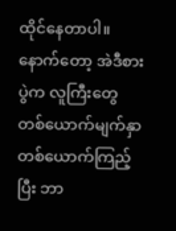ထိုင်နေတာပါ။ နောက်တော့ အဲဒီစားပွဲက လူကြီးတွေ တစ်ယောက်မျက်နှာ တစ်ယောက်ကြည့်ပြီး ဘာ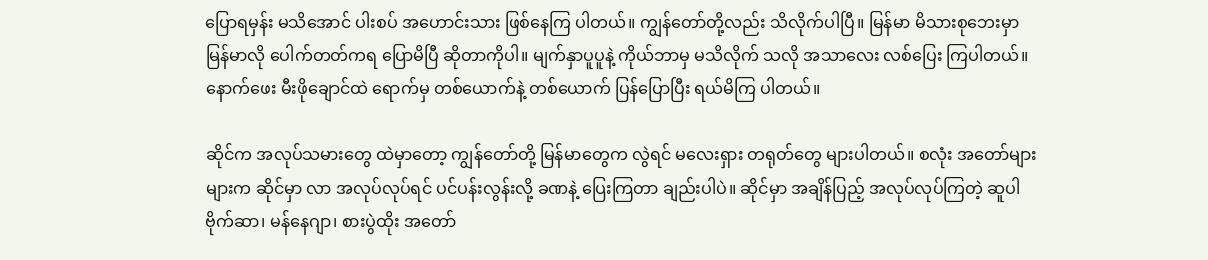ပြောရမှန်း မသိအောင် ပါးစပ် အဟောင်းသား ဖြစ်နေကြ ပါတယ်။ ကျွန်တော်တို့လည်း သိလိုက်ပါပြီ။ မြန်မာ မိသားစုဘေးမှာ မြန်မာလို ပေါက်တတ်ကရ ပြောမိပြီ ဆိုတာကိုပါ။ မျက်နှာပူပူနဲ့ ကိုယ်ဘာမှ မသိလိုက် သလို အသာလေး လစ်ပြေး ကြပါတယ်။ နောက်ဖေး မီးဖိုချောင်ထဲ ရောက်မှ တစ်ယောက်နဲ့ တစ်ယောက် ပြန်ပြောပြီး ရယ်မိကြ ပါတယ်။

ဆိုင်က အလုပ်သမားတွေ ထဲမှာတော့ ကျွန်တော်တို့ မြန်မာတွေက လွဲရင် မလေးရှား တရုတ်တွေ များပါတယ်။ စလုံး အတော်များများက ဆိုင်မှာ လာ အလုပ်လုပ်ရင် ပင်ပန်းလွန်းလို့ ခဏနဲ့ ပြေးကြတာ ချည်းပါပဲ။ ဆိုင်မှာ အချိန်ပြည့် အလုပ်လုပ်ကြတဲ့ ဆူပါဗိုက်ဆာ၊ မန်နေဂျာ၊ စားပွဲထိုး အတော်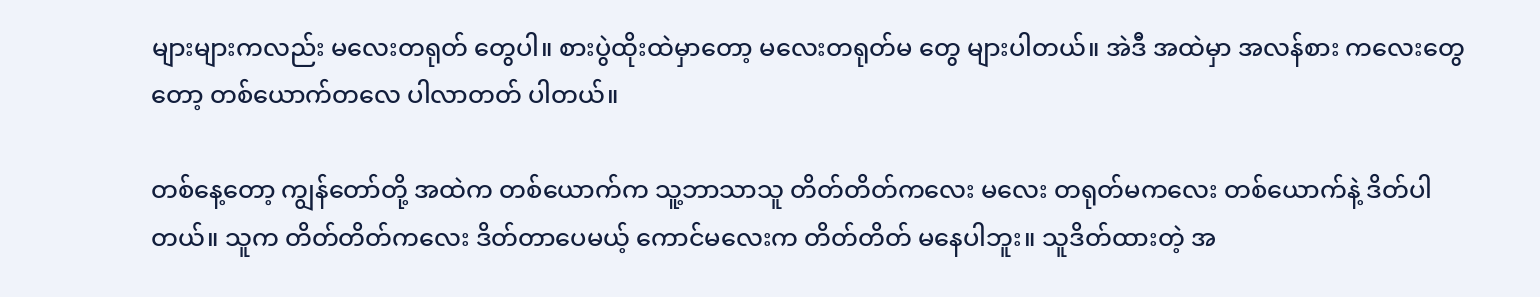များများကလည်း မလေးတရုတ် တွေပါ။ စားပွဲထိုးထဲမှာတော့ မလေးတရုတ်မ တွေ များပါတယ်။ အဲဒီ အထဲမှာ အလန်စား ကလေးတွေတော့ တစ်ယောက်တလေ ပါလာတတ် ပါတယ်။

တစ်နေ့တော့ ကျွန်တော်တို့ အထဲက တစ်ယောက်က သူ့ဘာသာသူ တိတ်တိတ်ကလေး မလေး တရုတ်မကလေး တစ်ယောက်နဲ့ ဒိတ်ပါတယ်။ သူက တိတ်တိတ်ကလေး ဒိတ်တာပေမယ့် ကောင်မလေးက တိတ်တိတ် မနေပါဘူး။ သူဒိတ်ထားတဲ့ အ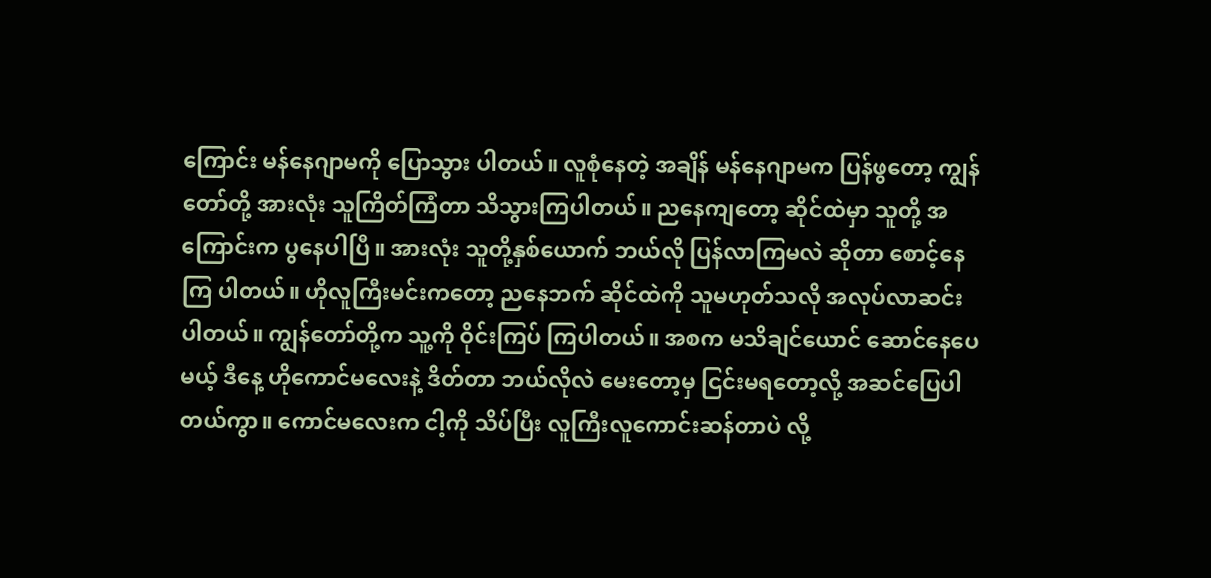ကြောင်း မန်နေဂျာမကို ပြောသွား ပါတယ်။ လူစုံနေတဲ့ အချိန် မန်နေဂျာမက ပြန်ဖွတော့ ကျွန်တော်တို့ အားလုံး သူကြိတ်ကြံတာ သိသွားကြပါတယ်။ ညနေကျတော့ ဆိုင်ထဲမှာ သူတို့ အကြောင်းက ပွနေပါပြီ။ အားလုံး သူတို့နှစ်ယောက် ဘယ်လို ပြန်လာကြမလဲ ဆိုတာ စောင့်နေကြ ပါတယ်။ ဟိုလူကြီးမင်းကတော့ ညနေဘက် ဆိုင်ထဲကို သူမဟုတ်သလို အလုပ်လာဆင်းပါတယ်။ ကျွန်တော်တို့က သူ့ကို ဝိုင်းကြပ် ကြပါတယ်။ အစက မသိချင်ယောင် ဆောင်နေပေမယ့် ဒီနေ့ ဟိုကောင်မလေးနဲ့ ဒိတ်တာ ဘယ်လိုလဲ မေးတော့မှ ငြင်းမရတော့လို့ အဆင်ပြေပါတယ်ကွာ။ ကောင်မလေးက ငါ့ကို သိပ်ပြီး လူကြီးလူကောင်းဆန်တာပဲ လို့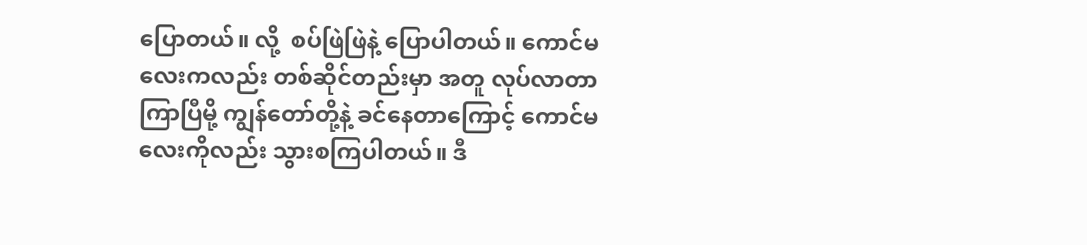ပြောတယ်။ လို့  စပ်ဖြဲဖြဲနဲ့ ပြောပါတယ်။ ကောင်မလေးကလည်း တစ်ဆိုင်တည်းမှာ အတူ လုပ်လာတာ ကြာပြီမို့ ကျွန်တော်တို့နဲ့ ခင်နေတာကြောင့် ကောင်မလေးကိုလည်း သွားစကြပါတယ်။ ဒီ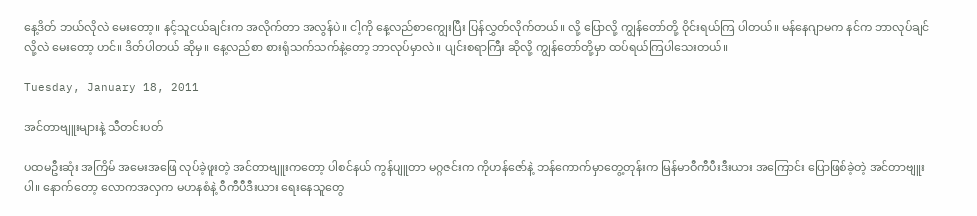နေ့ဒိတ် ဘယ်လိုလဲ မေးတော့။ နင့်သူငယ်ချင်းက အလိုက်တာ အလွန်ပဲ။ ငါ့ကို နေ့လည်စာကျွေးပြီး ပြန်လွှတ်လိုက်တယ်။ လို့ ပြောလို့ ကျွန်တော်တို့ ဝိုင်းရယ်ကြ ပါတယ်။ မန်နေဂျာမက နင်က ဘာလုပ်ချင်လို့လဲ မေးတော့ ဟင်။ ဒိတ်ပါတယ် ဆိုမှ။ နေ့လည်စာ စားရုံသက်သက်နဲ့တော့ ဘာလုပ်မှာလဲ။ ပျင်းစရာကြီး ဆိုလို့ ကျွန်တော်တို့မှာ ထပ်ရယ်ကြပါသေးတယ်။

Tuesday, January 18, 2011

အင်တာဗျူးများနဲ့ သီတင်းပတ်

ပထမဦးဆုံး အကြိမ် အမေးအဖြေ လုပ်ခဲ့ဖူးတဲ့ အင်တာဗျူးကတော့ ပါစင်နယ် ကွန်ပျူတာ မဂ္ဂဇင်းက ကိုဟန်ဇော်နဲ့ ဘန်ကောက်မှာတွေ့တုန်းက မြန်မာဝီကီပီးဒီးယား အကြောင်း ပြောဖြစ်ခဲ့တဲ့ အင်တာဗျူးပါ။ နောက်တော့ လောကအလှက မဟနစံနဲ့ ဝီကီပီဒီးယား ရေးနေသူတွေ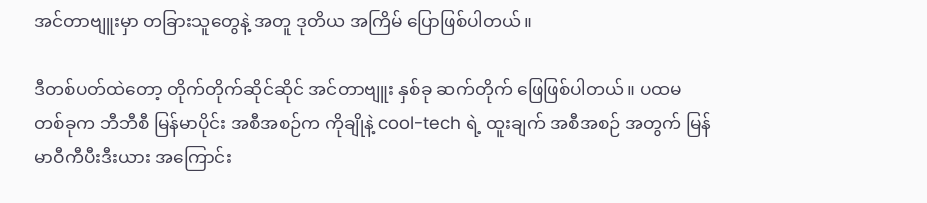အင်တာဗျူးမှာ တခြားသူတွေနဲ့ အတူ ဒုတိယ အကြိမ် ပြောဖြစ်ပါတယ်။

ဒီတစ်ပတ်ထဲတော့ တိုက်တိုက်ဆိုင်ဆိုင် အင်တာဗျူး နှစ်ခု ဆက်တိုက် ဖြေဖြစ်ပါတယ်။ ပထမတစ်ခုက ဘီဘီစီ မြန်မာပိုင်း အစီအစဉ်က ကိုချိုနဲ့ cool-tech ရဲ့ ထူးချက် အစီအစဉ် အတွက် မြန်မာဝီကီပီးဒီးယား အကြောင်း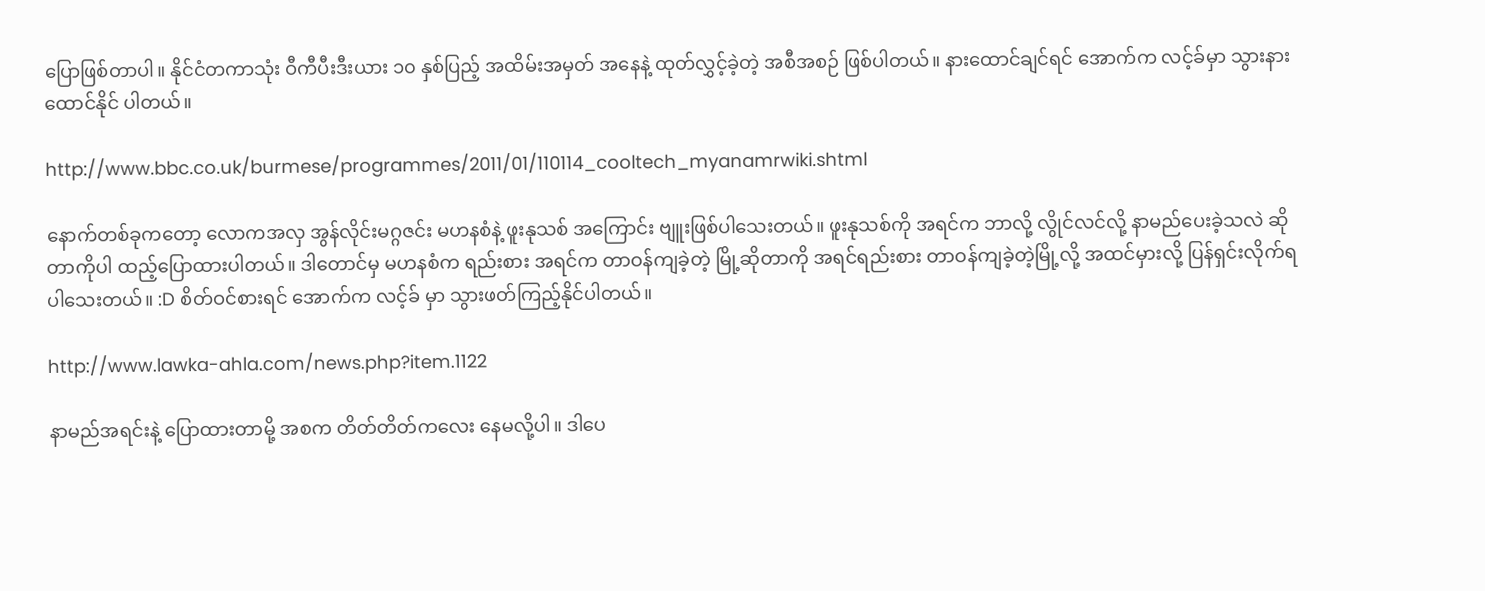ပြောဖြစ်တာပါ။ နိုင်ငံတကာသုံး ဝီကီပီးဒီးယား ၁၀ နှစ်ပြည့် အထိမ်းအမှတ် အနေနဲ့ ထုတ်လွှင့်ခဲ့တဲ့ အစီအစဉ် ဖြစ်ပါတယ်။ နားထောင်ချင်ရင် အောက်က လင့်ခ်မှာ သွားနားထောင်နိုင် ပါတယ်။

http://www.bbc.co.uk/burmese/programmes/2011/01/110114_cooltech_myanamrwiki.shtml

နောက်တစ်ခုကတော့ လောကအလှ အွန်လိုင်းမဂ္ဂဇင်း မဟနစံနဲ့ ဖူးနုသစ် အကြောင်း ဗျူးဖြစ်ပါသေးတယ်။ ဖူးနုသစ်ကို အရင်က ဘာလို့ လွိုင်လင်လို့ နာမည်ပေးခဲ့သလဲ ဆိုတာကိုပါ ထည့်ပြောထားပါတယ်။ ဒါတောင်မှ မဟနစံက ရည်းစား အရင်က တာဝန်ကျခဲ့တဲ့ မြို့ဆိုတာကို အရင်ရည်းစား တာဝန်ကျခဲ့တဲ့မြို့လို့ အထင်မှားလို့ ပြန်ရှင်းလိုက်ရ ပါသေးတယ်။ :D စိတ်ဝင်စားရင် အောက်က လင့်ခ် မှာ သွားဖတ်ကြည့်နိုင်ပါတယ်။

http://www.lawka-ahla.com/news.php?item.1122

နာမည်အရင်းနဲ့ ပြောထားတာမို့ အစက တိတ်တိတ်ကလေး နေမလို့ပါ။ ဒါပေ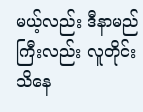မယ့်လည်း ဒီနာမည်ကြီးလည်း လူတိုင်း သိနေ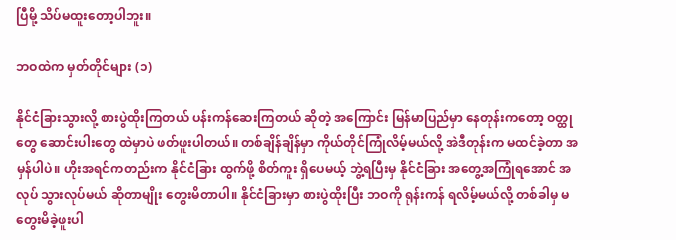ပြီမို့ သိပ်မထူးတော့ပါဘူး။

ဘဝထဲက မှတ်တိုင်များ (၁)

နိုင်ငံခြားသွားလို့ စားပွဲထိုးကြတယ် ပန်းကန်ဆေးကြတယ် ဆိုတဲ့ အကြောင်း မြန်မာပြည်မှာ နေတုန်းကတော့ ဝတ္ထုတွေ ဆောင်းပါးတွေ ထဲမှာပဲ ဖတ်ဖူးပါတယ်။ တစ်ချိန်ချိန်မှာ ကိုယ်တိုင်ကြုံလိမ့်မယ်လို့ အဲဒီတုန်းက မထင်ခဲ့တာ အမှန်ပါပဲ။ ဟိုးအရင်ကတည်းက နိုင်ငံခြား ထွက်ဖို့ စိတ်ကူး ရှိပေမယ့် ဘွဲ့ရပြီးမှ နိုင်ငံခြား အတွေ့အကြုံရအောင် အလုပ် သွားလုပ်မယ် ဆိုတာမျိုး တွေးမိတာပါ။ နိုင်ငံခြားမှာ စားပွဲထိုးပြီး ဘဝကို ရုန်းကန် ရလိမ့်မယ်လို့ တစ်ခါမှ မတွေးမိခဲ့ဖူးပါ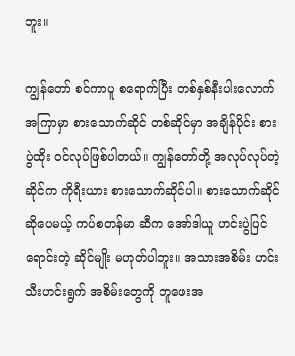ဘူး။

ကျွန်တော် စင်ကာပူ စရောက်ပြီး တစ်နှစ်နီးပါးလောက် အကြာမှာ စားသောက်ဆိုင် တစ်ဆိုင်မှာ အချိန်ပိုင်း စားပွဲထိုး ဝင်လုပ်ဖြစ်ပါတယ်။ ကျွန်တော်တို့ အလုပ်လုပ်တဲ့ ဆိုင်က ကိုရီးယား စားသောက်ဆိုင်ပါ။ စားသောက်ဆိုင် ဆိုပေမယ့် ကပ်စတန်မာ ဆီက အော်ဒါယူ ဟင်းပွဲပြင် ရောင်းတဲ့ ဆိုင်မျိုး မဟုတ်ပါဘူး။ အသားအစိမ်း ဟင်းသီးဟင်းရွက် အစိမ်းတွေကို ဘူဖေးအ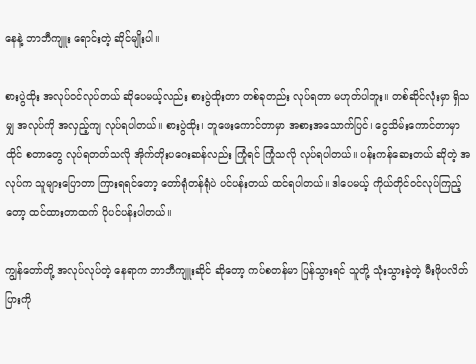နေနဲ့ ဘာဘီကျူး ရောင်းတဲ့ ဆိုင်မျိုးပါ။

စားပွဲထိုး အလုပ်ဝင်လုပ်တယ် ဆိုပေမယ့်လည်း စားပွဲထိုးတာ တစ်ခုတည်း လုပ်ရတာ မဟုတ်ပါဘူး။ တစ်ဆိုင်လုံးမှာ ရှိသမျှ အလုပ်ကို အလှည့်ကျ လုပ်ရပါတယ်။ စားပွဲထိုး၊ ဘူဖေးကောင်တာမှာ အစားအသောက်ပြင်၊ ငွေသိမ်းကောင်တာမှာ ထိုင် စတာတွေ လုပ်ရတတ်သလို အိုက်တိုးပဂေးဆန်လည်း ကြုံရင် ကြုံသလို လုပ်ရပါတယ်။ ပန်းကန်ဆေးတယ် ဆိုတဲ့ အလုပ်က သူများပြောတာ ကြားရရင်တော့ တော်ရုံတန်ရုံပဲ ပင်ပန်းတယ် ထင်ရပါတယ်။ ဒါပေမယ့် ကိုယ်တိုင်ဝင်လုပ်ကြည့်တော့ ထင်ထားတာထက် ပိုပင်ပန်းပါတယ်။

ကျွန်တော်တို့ အလုပ်လုပ်တဲ့ နေရာက ဘာဘီကျူးဆိုင် ဆိုတော့ ကပ်စတန်မာ ပြန်သွားရင် သူတို့ သုံးသွားခဲ့တဲ့ မီးဖိုပလိတ်ပြားကို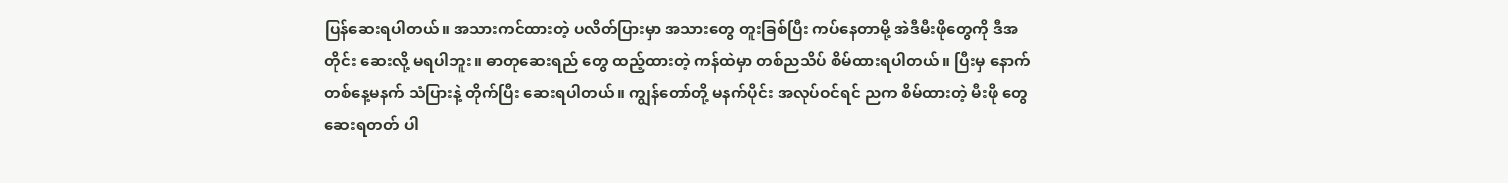ပြန်ဆေးရပါတယ်။ အသားကင်ထားတဲ့ ပလိတ်ပြားမှာ အသားတွေ တူးခြစ်ပြီး ကပ်နေတာမို့ အဲဒီမီးဖိုတွေကို ဒီအတိုင်း ဆေးလို့ မရပါဘူး။ ဓာတုဆေးရည် တွေ ထည့်ထားတဲ့ ကန်ထဲမှာ တစ်ညသိပ် စိမ်ထားရပါတယ်။ ပြီးမှ နောက်တစ်နေ့မနက် သံပြားနဲ့ တိုက်ပြီး ဆေးရပါတယ်။ ကျွန်တော်တို့ မနက်ပိုင်း အလုပ်ဝင်ရင် ညက စိမ်ထားတဲ့ မီးဖို တွေ ဆေးရတတ် ပါ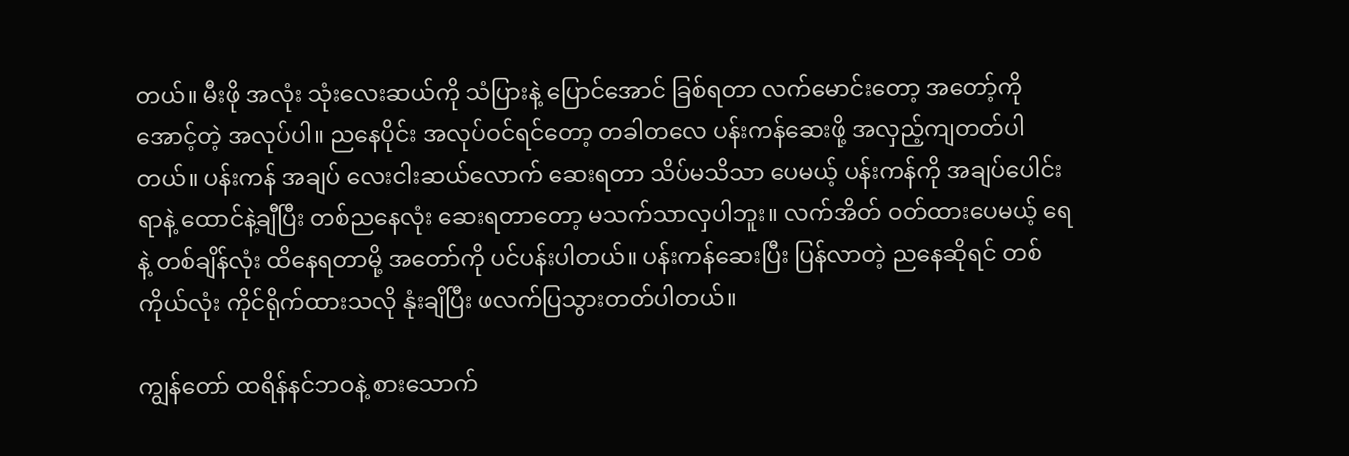တယ်။ မီးဖို အလုံး သုံးလေးဆယ်ကို သံပြားနဲ့ ပြောင်အောင် ခြစ်ရတာ လက်မောင်းတော့ အတော့်ကို အောင့်တဲ့ အလုပ်ပါ။ ညနေပိုင်း အလုပ်ဝင်ရင်တော့ တခါတလေ ပန်းကန်ဆေးဖို့ အလှည့်ကျတတ်ပါတယ်။ ပန်းကန် အချပ် လေးငါးဆယ်လောက် ဆေးရတာ သိပ်မသိသာ ပေမယ့် ပန်းကန်ကို အချပ်ပေါင်း ရာနဲ့ ထောင်နဲ့ချီပြီး တစ်ညနေလုံး ဆေးရတာတော့ မသက်သာလှပါဘူး။ လက်အိတ် ဝတ်ထားပေမယ့် ရေနဲ့ တစ်ချိန်လုံး ထိနေရတာမို့ အတော်ကို ပင်ပန်းပါတယ်။ ပန်းကန်ဆေးပြီး ပြန်လာတဲ့ ညနေဆိုရင် တစ်ကိုယ်လုံး ကိုင်ရိုက်ထားသလို နုံးချိပြီး ဖလက်ပြသွားတတ်ပါတယ်။

ကျွန်တော် ထရိန်နင်ဘဝနဲ့ စားသောက်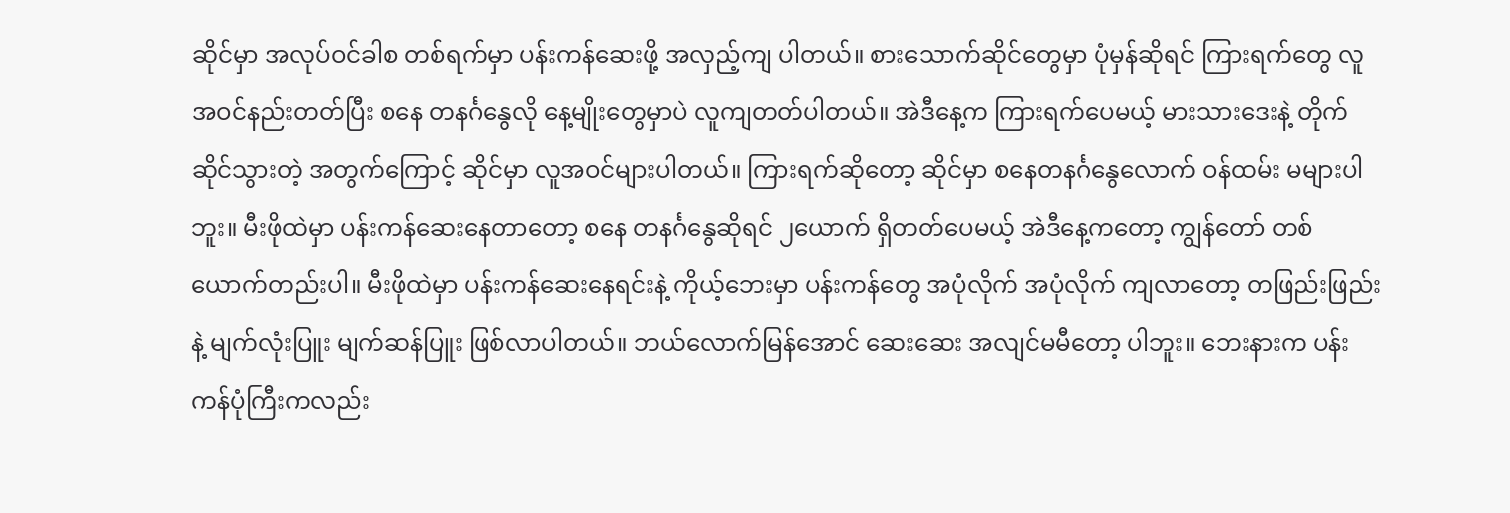ဆိုင်မှာ အလုပ်ဝင်ခါစ တစ်ရက်မှာ ပန်းကန်ဆေးဖို့ အလှည့်ကျ ပါတယ်။ စားသောက်ဆိုင်တွေမှာ ပုံမှန်ဆိုရင် ကြားရက်တွေ လူအဝင်နည်းတတ်ပြီး စနေ တနင်္ဂနွေလို နေ့မျိုးတွေမှာပဲ လူကျတတ်ပါတယ်။ အဲဒီနေ့က ကြားရက်ပေမယ့် မားသားဒေးနဲ့ တိုက်ဆိုင်သွားတဲ့ အတွက်ကြောင့် ဆိုင်မှာ လူအဝင်များပါတယ်။ ကြားရက်ဆိုတော့ ဆိုင်မှာ စနေတနင်္ဂနွေလောက် ဝန်ထမ်း မများပါဘူး။ မီးဖိုထဲမှာ ပန်းကန်ဆေးနေတာတော့ စနေ တနင်္ဂနွေဆိုရင် ၂ယောက် ရှိတတ်ပေမယ့် အဲဒီနေ့ကတော့ ကျွန်တော် တစ်ယောက်တည်းပါ။ မီးဖိုထဲမှာ ပန်းကန်ဆေးနေရင်းနဲ့ ကိုယ့်ဘေးမှာ ပန်းကန်တွေ အပုံလိုက် အပုံလိုက် ကျလာတော့ တဖြည်းဖြည်းနဲ့ မျက်လုံးပြူး မျက်ဆန်ပြူး ဖြစ်လာပါတယ်။ ဘယ်လောက်မြန်အောင် ဆေးဆေး အလျင်မမီတော့ ပါဘူး။ ဘေးနားက ပန်းကန်ပုံကြီးကလည်း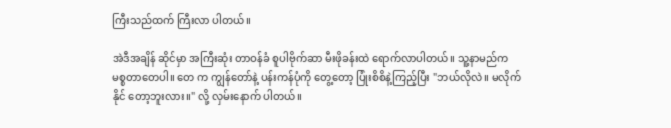ကြီးသည်ထက် ကြီးလာ ပါတယ်။

အဲဒီအချိန် ဆိုင်မှာ အကြီးဆုံး တာဝန်ခံ စူပါဗိုက်ဆာ မီးဖိုခန်းထဲ ရောက်လာပါတယ်။ သူ့နာမည်က မစ္စတာတေပါ။ တေ က ကျွန်တော်နဲ့ ပန်းကန်ပုံကို တွေ့တော့ ပြုံးစိစိနဲ့ကြည့်ပြီး "ဘယ်လိုလဲ။ မလိုက်နိုင် တော့ဘူးလား။" လို့ လှမ်းနောက် ပါတယ်။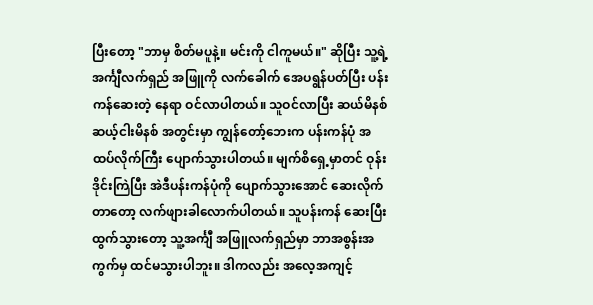ပြီးတော့ "ဘာမှ စိတ်မပူနဲ့။ မင်းကို ငါကူမယ်။" ဆိုပြီး သူ့ရဲ့ အင်္ကျီလက်ရှည် အဖြူကို လက်ခေါက် အေပရွန်ပတ်ပြီး ပန်းကန်ဆေးတဲ့ နေရာ ဝင်လာပါတယ်။ သူဝင်လာပြီး ဆယ်မိနစ် ဆယ့်ငါးမိနစ် အတွင်းမှာ ကျွန်တော့်ဘေးက ပန်းကန်ပုံ အထပ်လိုက်ကြီး ပျောက်သွားပါတယ်။ မျက်စိရှေ့မှာတင် ဝုန်းဒိုင်းကြဲပြီး အဲဒီပန်းကန်ပုံကို ပျောက်သွားအောင် ဆေးလိုက်တာတော့ လက်ဖျားခါလောက်ပါတယ်။ သူပန်းကန် ဆေးပြီး ထွက်သွားတော့ သူ့အင်္ကျီ အဖြူလက်ရှည်မှာ ဘာအစွန်းအကွက်မှ ထင်မသွားပါဘူး။ ဒါကလည်း အလေ့အကျင့်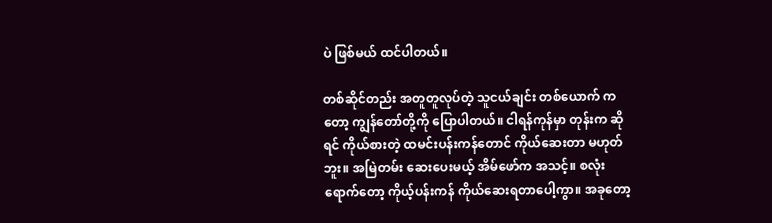ပဲ ဖြစ်မယ် ထင်ပါတယ်။

တစ်ဆိုင်တည်း အတူတူလုပ်တဲ့ သူငယ်ချင်း တစ်ယောက် ကတော့ ကျွန်တော်တို့ကို ပြောပါတယ်။ ငါရန်ကုန်မှာ တုန်းက ဆိုရင် ကိုယ်စားတဲ့ ထမင်းပန်းကန်တောင် ကိုယ်ဆေးတာ မဟုတ်ဘူး။ အမြဲတမ်း ဆေးပေးမယ့် အိမ်ဖော်က အသင့်။ စလုံးရောက်တော့ ကိုယ့်ပန်းကန် ကိုယ်ဆေးရတာပေါ့ကွာ။ အခုတော့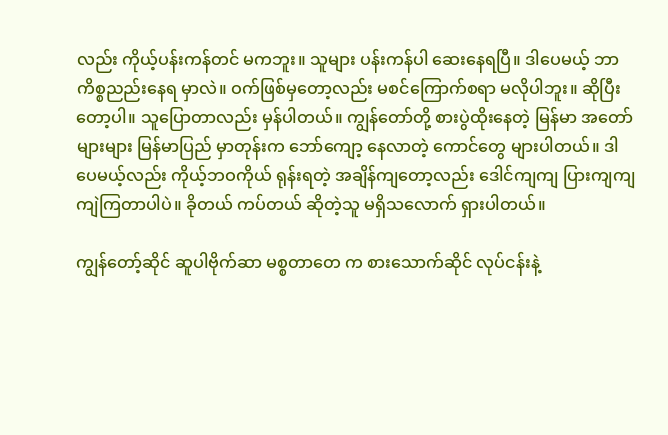လည်း ကိုယ့်ပန်းကန်တင် မကဘူး။ သူများ ပန်းကန်ပါ ဆေးနေရပြီ။ ဒါပေမယ့် ဘာကိစ္စညည်းနေရ မှာလဲ။ ဝက်ဖြစ်မှတော့လည်း မစင်ကြောက်စရာ မလိုပါဘူး။ ဆိုပြီးတော့ပါ။ သူပြောတာလည်း မှန်ပါတယ်။ ကျွန်တော်တို့ စားပွဲထိုးနေတဲ့ မြန်မာ အတော်များများ မြန်မာပြည် မှာတုန်းက ဘော်ကျော့ နေလာတဲ့ ကောင်တွေ များပါတယ်။ ဒါပေမယ့်လည်း ကိုယ့်ဘဝကိုယ် ရုန်းရတဲ့ အချိန်ကျတော့လည်း ဒေါင်ကျကျ ပြားကျကျ ကျဲကြတာပါပဲ။ ခိုတယ် ကပ်တယ် ဆိုတဲ့သူ မရှိသလောက် ရှားပါတယ်။

ကျွန်တော့်ဆိုင် ဆူပါဗိုက်ဆာ မစ္စတာတေ က စားသောက်ဆိုင် လုပ်ငန်းနဲ့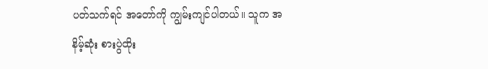ပတ်သက်ရင် အတော်ကို ကျွမ်းကျင်ပါတယ်။ သူက အနိမ့်ဆုံး စားပွဲထိုး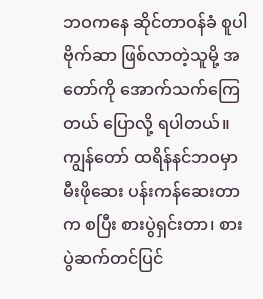ဘဝကနေ ဆိုင်တာဝန်ခံ စူပါဗိုက်ဆာ ဖြစ်လာတဲ့သူမို့ အတော်ကို အောက်သက်ကြေတယ် ပြောလို့ ရပါတယ်။ ကျွန်တော် ထရိန်နင်ဘဝမှာ မီးဖိုဆေး ပန်းကန်ဆေးတာက စပြီး စားပွဲရှင်းတာ၊ စားပွဲဆက်တင်ပြင်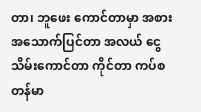တာ၊ ဘူဖေး ကောင်တာမှာ အစားအသောက်ပြင်တာ အလယ် ငွေသိမ်းကောင်တာ ကိုင်တာ ကပ်စတန်မာ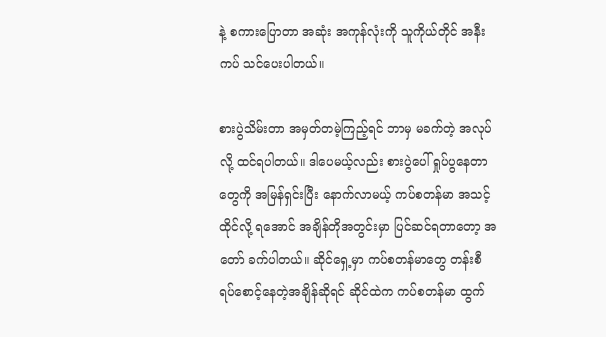နဲ့ စကားပြောတာ အဆုံး အကုန်လုံးကို သူကိုယ်တိုင် အနီးကပ် သင်ပေးပါတယ်။

စားပွဲသိမ်းတာ အမှတ်တမဲ့ကြည့်ရင် ဘာမှ မခက်တဲ့ အလုပ်လို့ ထင်ရပါတယ်။ ဒါပေမယ့်လည်း စားပွဲပေါ် ရှုပ်ပွနေတာတွေကို အမြန်ရှင်းပြီး နောက်လာမယ့် ကပ်စတန်မာ အသင့်ထိုင်လို့ ရအောင် အချိန်တိုအတွင်းမှာ ပြင်ဆင်ရတာတော့ အတော် ခက်ပါတယ်။ ဆိုင်ရှေ့မှာ ကပ်စတန်မာတွေ တန်းစီ ရပ်စောင့်နေတဲ့အချိန်ဆိုရင် ဆိုင်ထဲက ကပ်စတန်မာ ထွက်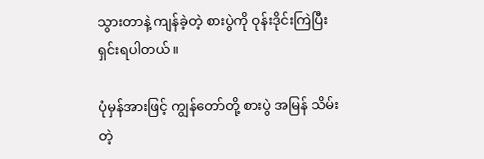သွားတာနဲ့ ကျန်ခဲ့တဲ့ စားပွဲကို ဝုန်းဒိုင်းကြဲပြီး ရှင်းရပါတယ်။

ပုံမှန်အားဖြင့် ကျွန်တော်တို့ စားပွဲ အမြန် သိမ်းတဲ့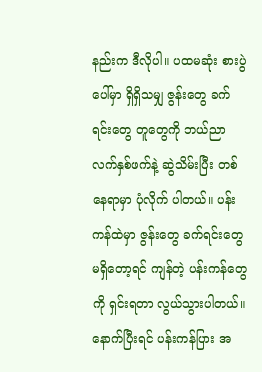နည်းက ဒီလိုပါ။ ပထမဆုံး စားပွဲပေါ်မှာ ရှိရှိသမျှ ဇွန်းတွေ ခက်ရင်းတွေ တူတွေကို ဘယ်ညာ လက်နှစ်ဖက်နဲ့ ဆွဲသိမ်းပြီး တစ်နေရာမှာ ပုံလိုက် ပါတယ်။ ပန်းကန်ထဲမှာ ဇွန်းတွေ ခက်ရင်းတွေ မရှိတော့ရင် ကျန်တဲ့ ပန်းကန်တွေကို ရှင်းရတာ လွယ်သွားပါတယ်။ နောက်ပြီးရင် ပန်းကန်ပြား အ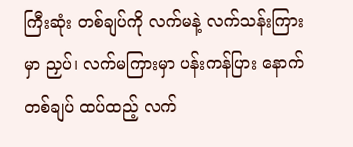ကြီးဆုံး တစ်ချပ်ကို လက်မနဲ့ လက်သန်းကြားမှာ ညှပ်၊ လက်မကြားမှာ ပန်းကန်ပြား နောက်တစ်ချပ် ထပ်ထည့် လက်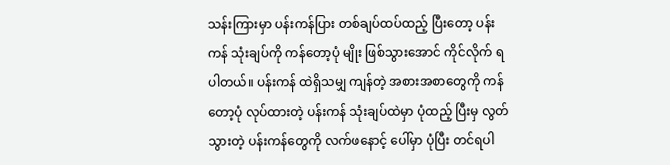သန်းကြားမှာ ပန်းကန်ပြား တစ်ချပ်ထပ်ထည့် ပြီးတော့ ပန်းကန် သုံးချပ်ကို ကန်တော့ပုံ မျိုး ဖြစ်သွားအောင် ကိုင်လိုက် ရပါတယ်။ ပန်းကန် ထဲရှိသမျှ ကျန်တဲ့ အစားအစာတွေကို ကန်တော့ပုံ လုပ်ထားတဲ့ ပန်းကန် သုံးချပ်ထဲမှာ ပုံထည့် ပြီးမှ လွတ်သွားတဲ့ ပန်းကန်တွေကို လက်ဖနောင့် ပေါ်မှာ ပုံပြီး တင်ရပါ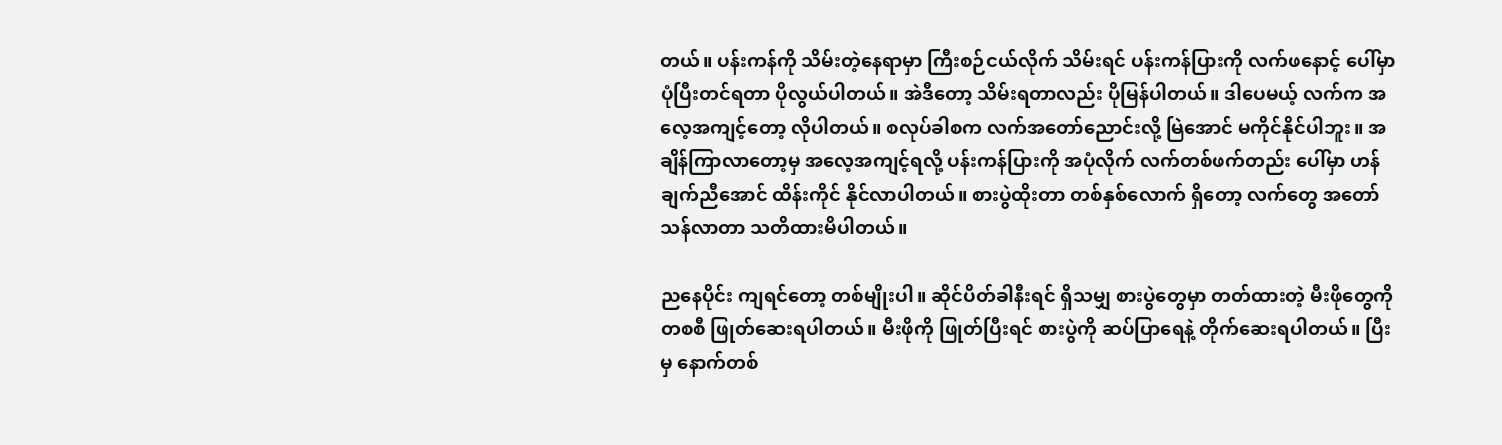တယ်။ ပန်းကန်ကို သိမ်းတဲ့နေရာမှာ ကြီးစဉ်ငယ်လိုက် သိမ်းရင် ပန်းကန်ပြားကို လက်ဖနောင့် ပေါ်မှာ ပုံပြီးတင်ရတာ ပိုလွယ်ပါတယ်။ အဲဒီတော့ သိမ်းရတာလည်း ပိုမြန်ပါတယ်။ ဒါပေမယ့် လက်က အလေ့အကျင့်တော့ လိုပါတယ်။ စလုပ်ခါစက လက်အတော်ညောင်းလို့ မြဲအောင် မကိုင်နိုင်ပါဘူး။ အချိန်ကြာလာတော့မှ အလေ့အကျင့်ရလို့ ပန်းကန်ပြားကို အပုံလိုက် လက်တစ်ဖက်တည်း ပေါ်မှာ ဟန်ချက်ညီအောင် ထိန်းကိုင် နိုင်လာပါတယ်။ စားပွဲထိုးတာ တစ်နှစ်လောက် ရှိတော့ လက်တွေ အတော်သန်လာတာ သတိထားမိပါတယ်။

ညနေပိုင်း ကျရင်တော့ တစ်မျိုးပါ။ ဆိုင်ပိတ်ခါနီးရင် ရှိသမျှ စားပွဲတွေမှာ တတ်ထားတဲ့ မီးဖိုတွေကို တစစီ ဖြုတ်ဆေးရပါတယ်။ မီးဖိုကို ဖြုတ်ပြီးရင် စားပွဲကို ဆပ်ပြာရေနဲ့ တိုက်ဆေးရပါတယ်။ ပြီးမှ နောက်တစ်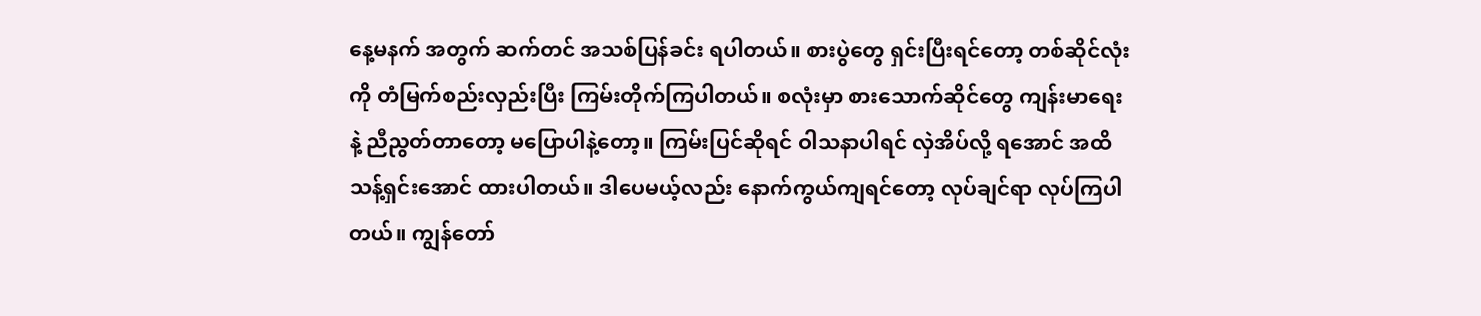နေ့မနက် အတွက် ဆက်တင် အသစ်ပြန်ခင်း ရပါတယ်။ စားပွဲတွေ ရှင်းပြီးရင်တော့ တစ်ဆိုင်လုံးကို တံမြက်စည်းလှည်းပြီး ကြမ်းတိုက်ကြပါတယ်။ စလုံးမှာ စားသောက်ဆိုင်တွေ ကျန်းမာရေးနဲ့ ညီညွတ်တာတော့ မပြောပါနဲ့တော့။ ကြမ်းပြင်ဆိုရင် ဝါသနာပါရင် လှဲအိပ်လို့ ရအောင် အထိ သန့်ရှင်းအောင် ထားပါတယ်။ ဒါပေမယ့်လည်း နောက်ကွယ်ကျရင်တော့ လုပ်ချင်ရာ လုပ်ကြပါတယ်။ ကျွန်တော်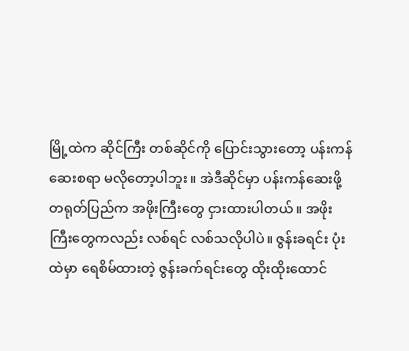မြို့ထဲက ဆိုင်ကြီး တစ်ဆိုင်ကို ပြောင်းသွားတော့ ပန်းကန် ဆေးစရာ မလိုတော့ပါဘူး။ အဲဒီဆိုင်မှာ ပန်းကန်ဆေးဖို့ တရုတ်ပြည်က အဖိုးကြီးတွေ ငှားထားပါတယ်။ အဖိုးကြီးတွေကလည်း လစ်ရင် လစ်သလိုပါပဲ။ ဇွန်းခရင်း ပုံးထဲမှာ ရေစိမ်ထားတဲ့ ဇွန်းခက်ရင်းတွေ ထိုးထိုးထောင်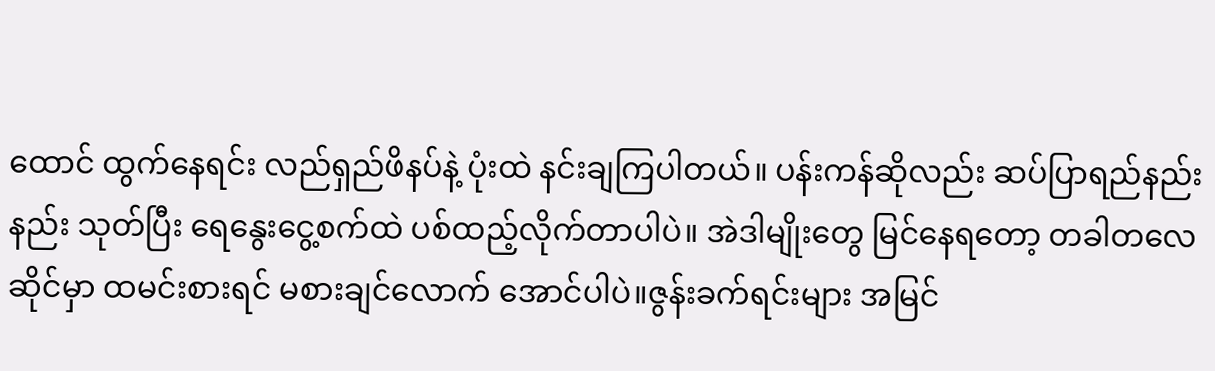ထောင် ထွက်နေရင်း လည်ရှည်ဖိနပ်နဲ့ ပုံးထဲ နင်းချကြပါတယ်။ ပန်းကန်ဆိုလည်း ဆပ်ပြာရည်နည်းနည်း သုတ်ပြီး ရေနွေးငွေ့စက်ထဲ ပစ်ထည့်လိုက်တာပါပဲ။ အဲဒါမျိုးတွေ မြင်နေရတော့ တခါတလေ ဆိုင်မှာ ထမင်းစားရင် မစားချင်လောက် အောင်ပါပဲ။ဇွန်းခက်ရင်းများ အမြင်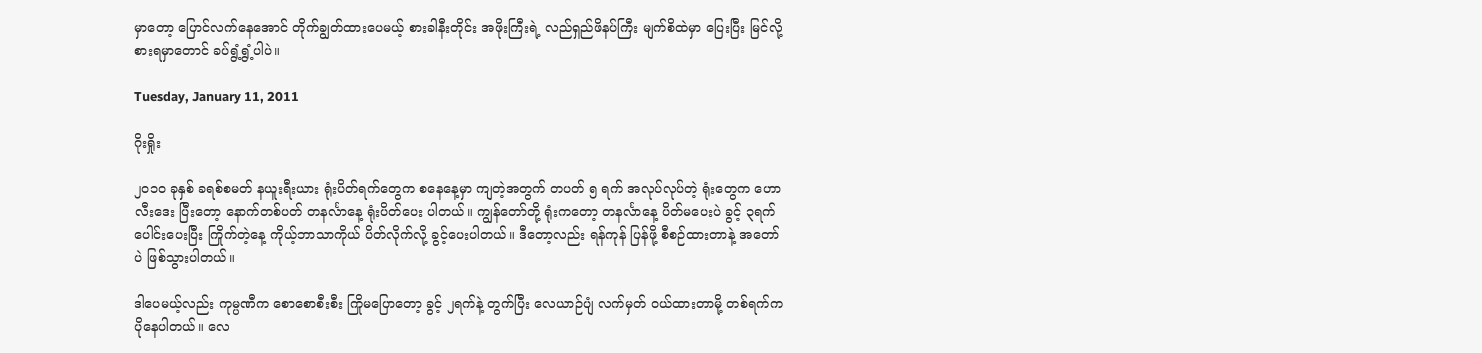မှာတော့ ပြောင်လက်နေအောင် တိုက်ချွတ်ထားပေမယ့် စားခါနီးတိုင်း အဖိုးကြီးရဲ့ လည်ရှည်ဖိနပ်ကြီး မျက်စိထဲမှာ ပြေးပြီး မြင်လို့ စားရမှာတောင် ခပ်ရွံ့ရွံ့ပါပဲ။

Tuesday, January 11, 2011

ဂိုးရှိုး

၂၀၁၀ ခုနှစ် ခရစ်စမတ် နယူးရီးယား ရုံးပိတ်ရက်တွေက စနေနေ့မှာ ကျတဲ့အတွက် တပတ် ၅ ရက် အလုပ်လုပ်တဲ့ ရုံးတွေက ဟောလီးဒေး ပြီးတော့ နောက်တစ်ပတ် တနင်္လာနေ့ ရုံးပိတ်ပေး ပါတယ်။ ကျွန်တော်တို့ ရုံးကတော့ တနင်္လာနေ့ ပိတ်မပေးပဲ ခွင့် ၃ရက် ပေါင်းပေးပြီး ကြိုက်တဲ့နေ့ ကိုယ့်ဘာသာကိုယ် ပိတ်လိုက်လို့ ခွင့်ပေးပါတယ်။ ဒီတော့လည်း ရန်ကုန် ပြန်ဖို့ စီစဉ်ထားတာနဲ့ အတော်ပဲ ဖြစ်သွားပါတယ်။

ဒါပေမယ့်လည်း ကုမ္ပဏီက စောစောစီးစီး ကြိုမပြောတော့ ခွင့် ၂ရက်နဲ့ တွက်ပြီး လေယာဉ်ပျံ လက်မှတ် ဝယ်ထားတာမို့ တစ်ရက်က ပိုနေပါတယ်။ လေ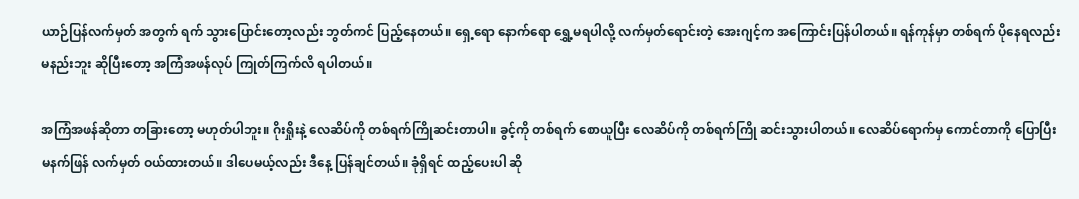ယာဉ်ပြန်လက်မှတ် အတွက် ရက် သွားပြောင်းတော့လည်း ဘွတ်ကင် ပြည့်နေတယ်။ ရှေ့ရော နောက်ရော ရွှေ့မရပါလို့ လက်မှတ်ရောင်းတဲ့ အေးဂျင့်က အကြောင်းပြန်ပါတယ်။ ရန်ကုန်မှာ တစ်ရက် ပိုနေရလည်း မနည်းဘူး ဆိုပြီးတော့ အကြံအဖန်လုပ် ကြုတ်ကြက်လိ ရပါတယ်။

အကြံအဖန်ဆိုတာ တခြားတော့ မဟုတ်ပါဘူး။ ဂိုးရှိုးနဲ့ လေဆိပ်ကို တစ်ရက်ကြိုဆင်းတာပါ။ ခွင့်ကို တစ်ရက် စောယူပြီး လေဆိပ်ကို တစ်ရက်ကြို ဆင်းသွားပါတယ်။ လေဆိပ်ရောက်မှ ကောင်တာကို ပြောပြီး မနက်ဖြန် လက်မှတ် ဝယ်ထားတယ်။ ဒါပေမယ့်လည်း ဒီနေ့ ပြန်ချင်တယ်။ ခုံရှိရင် ထည့်ပေးပါ ဆို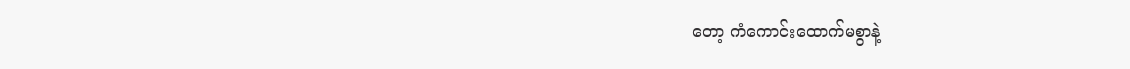တော့ ကံကောင်းထောက်မစွာနဲ့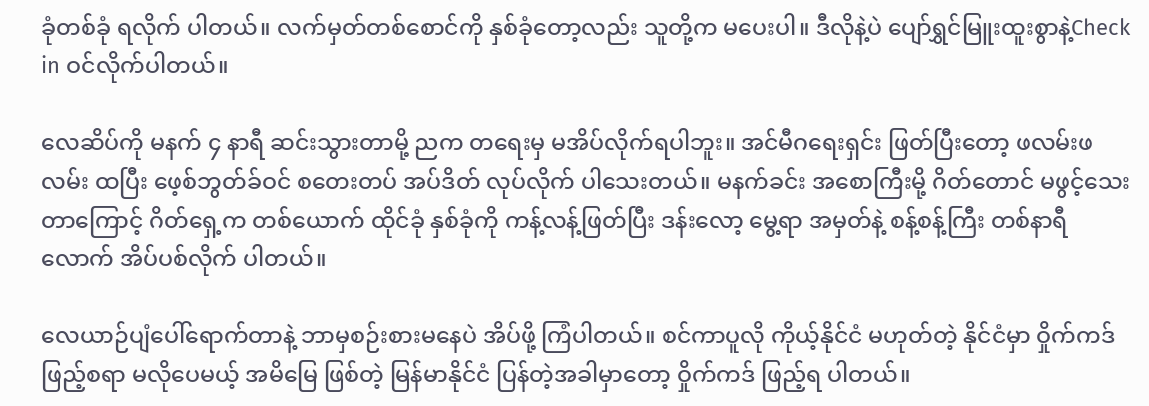ခုံတစ်ခုံ ရလိုက် ပါတယ်။ လက်မှတ်တစ်စောင်ကို နှစ်ခုံတော့လည်း သူတို့က မပေးပါ။ ဒီလိုနဲ့ပဲ ပျော်ရွှင်မြူးထူးစွာနဲ့Check in ဝင်လိုက်ပါတယ်။

လေဆိပ်ကို မနက် ၄ နာရီ ဆင်းသွားတာမို့ ညက တရေးမှ မအိပ်လိုက်ရပါဘူး။ အင်မီဂရေးရှင်း ဖြတ်ပြီးတော့ ဖလမ်းဖလမ်း ထပြီး ဖေ့စ်ဘွတ်ခ်ဝင် စတေးတပ် အပ်ဒိတ် လုပ်လိုက် ပါသေးတယ်။ မနက်ခင်း အစောကြီးမို့ ဂိတ်တောင် မဖွင့်သေးတာကြောင့် ဂိတ်ရှေ့က တစ်ယောက် ထိုင်ခုံ နှစ်ခုံကို ကန့်လန့်ဖြတ်ပြီး ဒန်းလော့ မွေ့ရာ အမှတ်နဲ့ စန့်စန့်ကြီး တစ်နာရီလောက် အိပ်ပစ်လိုက် ပါတယ်။

လေယာဉ်ပျံပေါ်ရောက်တာနဲ့ ဘာမှစဉ်းစားမနေပဲ အိပ်ဖို့ ကြံပါတယ်။ စင်ကာပူလို ကိုယ့်နိုင်ငံ မဟုတ်တဲ့ နိုင်ငံမှာ ဝှိုက်ကဒ် ဖြည့်စရာ မလိုပေမယ့် အမိမြေ ဖြစ်တဲ့ မြန်မာနိုင်ငံ ပြန်တဲ့အခါမှာတော့ ဝှိုက်ကဒ် ဖြည့်ရ ပါတယ်။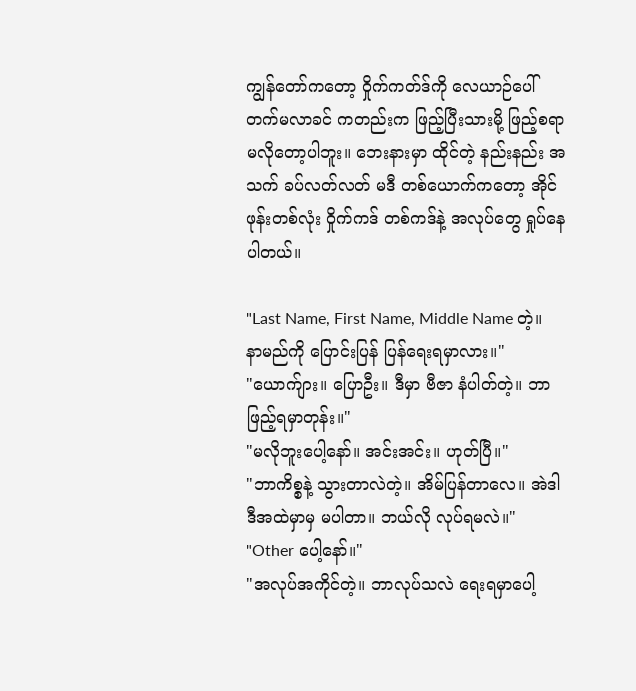ကျွန်တော်ကတော့ ဝှိုက်ကတ်ဒ်ကို လေယာဉ်ပေါ် တက်မလာခင် ကတည်းက ဖြည့်ပြီးသားမို့ ဖြည့်စရာ မလိုတော့ပါဘူး။ ဘေးနားမှာ ထိုင်တဲ့ နည်းနည်း အသက် ခပ်လတ်လတ် မဒီ တစ်ယောက်ကတော့ အိုင်ဖုန်းတစ်လုံး ဝှိုက်ကဒ် တစ်ကဒ်နဲ့ အလုပ်တွေ ရှုပ်နေပါတယ်။

"Last Name, First Name, Middle Name တဲ့။ နာမည်ကို ပြောင်းပြန် ပြန်ရေးရမှာလား။"
"ယောက်ျား။ ပြောဦး။ ဒီမှာ ဗီဇာ နံပါတ်တဲ့။ ဘာဖြည့်ရမှာတုန်း။"
"မလိုဘူးပေါ့နော်။ အင်းအင်း။ ဟုတ်ပြီ။"
"ဘာကိစ္စနဲ့ သွားတာလဲတဲ့။ အိမ်ပြန်တာလေ။ အဲဒါ ဒီအထဲမှာမှ မပါတာ။ ဘယ်လို လုပ်ရမလဲ။"
"Other ပေါ့နော်။"
"အလုပ်အကိုင်တဲ့။ ဘာလုပ်သလဲ ရေးရမှာပေါ့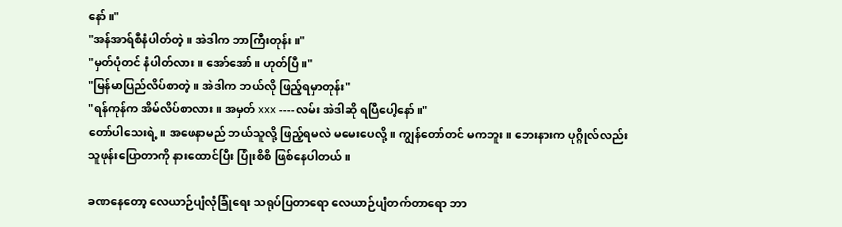နော်။"
"အန်အာရ်စီနံပါတ်တဲ့။ အဲဒါက ဘာကြီးတုန်း။"
"မှတ်ပုံတင် နံပါတ်လား။ အော်အော်။ ဟုတ်ပြီ။"
"မြန်မာပြည်လိပ်စာတဲ့။ အဲဒါက ဘယ်လို ဖြည့်ရမှာတုန်း"
"ရန်ကုန်က အိမ်လိပ်စာလား။ အမှတ် xxx ----လမ်း အဲဒါဆို ရပြီပေါ့နော်။"
တော်ပါသေးရဲ့။ အဖေနာမည် ဘယ်သူလို့ ဖြည့်ရမလဲ မမေးပေလို့။ ကျွန်တော်တင် မကဘူး။ ဘေးနားက ပုဂ္ဂိုလ်လည်း သူဖုန်းပြောတာကို နားထောင်ပြီး ပြုံးစိစိ ဖြစ်နေပါတယ်။

ခဏနေတော့ လေယာဉ်ပျံလုံခြုံရေး သရုပ်ပြတာရော လေယာဉ်ပျံတက်တာရော ဘာ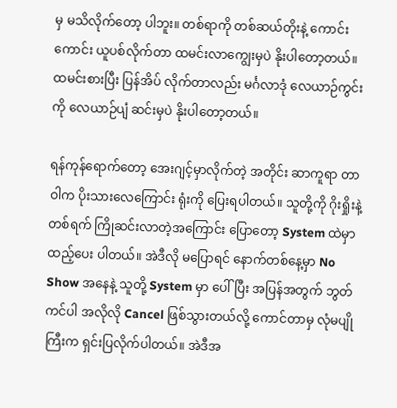မှ မသိလိုက်တော့ ပါဘူး။ တစ်ရာကို တစ်ဆယ်တိုးနဲ့ ကောင်းကောင်း ယူပစ်လိုက်တာ ထမင်းလာကျွေးမှပဲ နိုးပါတော့တယ်။ ထမင်းစားပြီး ပြန်အိပ် လိုက်တာလည်း မင်္ဂလာဒုံ လေယာဉ်ကွင်းကို လေယာဉ်ပျံ ဆင်းမှပဲ နိုးပါတော့တယ်။

ရန်ကုန်ရောက်တော့ အေးဂျင့်မှာလိုက်တဲ့ အတိုင်း ဆာကူရာ တာဝါက ပိုးသားလေကြောင်း ရုံးကို ပြေးရပါတယ်။ သူတို့ကို ဂိုးရှိုးနဲ့ တစ်ရက် ကြိုဆင်းလာတဲ့အကြောင်း ပြောတော့ System ထဲမှာ ထည့်ပေး ပါတယ်။ အဲဒီလို မပြောရင် နောက်တစ်နေ့မှာ No Show အနေနဲ့ သူတို့ System မှာ ပေါ်ပြီး အပြန်အတွက် ဘွတ်ကင်ပါ အလိုလို Cancel ဖြစ်သွားတယ်လို့ ကောင်တာမှ လုံမပျိုကြီးက ရှင်းပြလိုက်ပါတယ်။ အဲဒီအ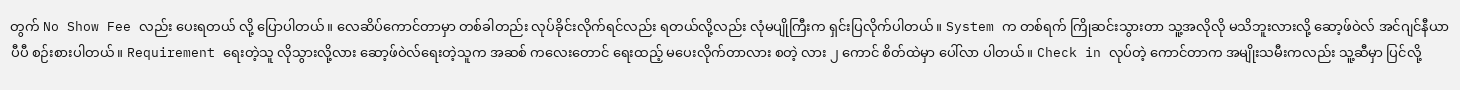တွက် No Show Fee လည်း ပေးရတယ် လို့ ပြောပါတယ်။ လေဆိပ်ကောင်တာမှာ တစ်ခါတည်း လုပ်ခိုင်းလိုက်ရင်လည်း ရတယ်လို့လည်း လုံမပျိုကြီးက ရှင်းပြလိုက်ပါတယ်။ System က တစ်ရက် ကြိုဆင်းသွားတာ သူ့အလိုလို မသိဘူးလားလို့ ဆော့ဖ်ဝဲလ် အင်ဂျင်နီယာ ပီပီ စဉ်းစားပါတယ်။ Requirement ရေးတဲ့သူ လိုသွားလို့လား ဆော့ဖ်ဝဲလ်ရေးတဲ့သူက အဆစ် ကလေးတောင် ရေးထည့် မပေးလိုက်တာလား စတဲ့ လား ၂ ကောင် စိတ်ထဲမှာ ပေါ်လာ ပါတယ်။ Check in လုပ်တဲ့ ကောင်တာက အမျိုးသမီးကလည်း သူ့ဆီမှာ ပြင်လို့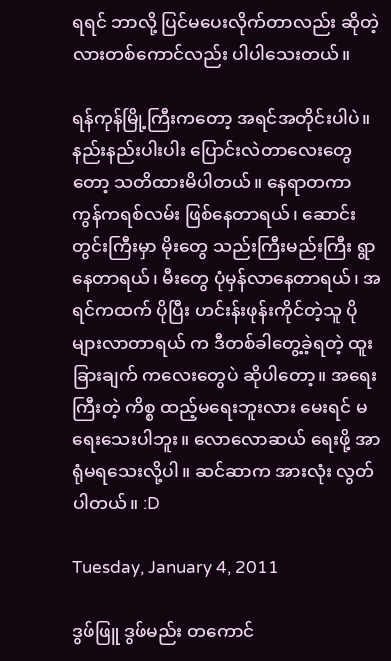ရရင် ဘာလို့ ပြင်မပေးလိုက်တာလည်း ဆိုတဲ့ လားတစ်ကောင်လည်း ပါပါသေးတယ်။

ရန်ကုန်မြို့ကြီးကတော့ အရင်အတိုင်းပါပဲ။ နည်းနည်းပါးပါး ပြောင်းလဲတာလေးတွေတော့ သတိထားမိပါတယ်။ နေရာတကာ ကွန်ကရစ်လမ်း ဖြစ်နေတာရယ်၊ ဆောင်းတွင်းကြီးမှာ မိုးတွေ သည်းကြီးမည်းကြီး ရွာနေတာရယ်၊ မီးတွေ ပုံမှန်လာနေတာရယ်၊ အရင်ကထက် ပိုပြီး ဟင်းန်းဖုန်းကိုင်တဲ့သူ ပိုများလာတာရယ် က ဒီတစ်ခါတွေ့ခဲ့ရတဲ့ ထူးခြားချက် ကလေးတွေပဲ ဆိုပါတော့။ အရေးကြီးတဲ့ ကိစ္စ ထည့်မရေးဘူးလား မေးရင် မရေးသေးပါဘူး။ လောလောဆယ် ရေးဖို့ အာရုံမရသေးလို့ပါ။ ဆင်ဆာက အားလုံး လွတ်ပါတယ်။ :D

Tuesday, January 4, 2011

ဒွဖ်ဖြူ ဒွဖ်မည်း တကောင်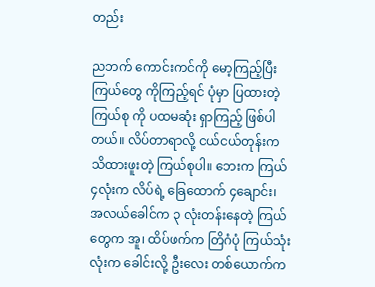တည်း

ညဘက် ကောင်းကင်ကို မော့ကြည့်ပြီး ကြယ်တွေ ကိုကြည့်ရင် ပုံမှာ ပြထားတဲ့ ကြယ်စု ကို ပထမဆုံး ရှာကြည့် ဖြစ်ပါတယ်။ လိပ်တာရာလို့ ငယ်ငယ်တုန်းက သိထားဖူးတဲ့ ကြယ်စုပါ။ ဘေးက ကြယ် ၄လုံးက လိပ်ရဲ့ ခြေထောက် ၄ချောင်း၊ အလယ်ခေါင်က ၃ လုံးတန်းနေတဲ့ ကြယ်တွေက အူ၊ ထိပ်ဖက်က တြိဂံပုံ ကြယ်သုံးလုံးက ခေါင်းလို့ ဦးလေး တစ်ယောက်က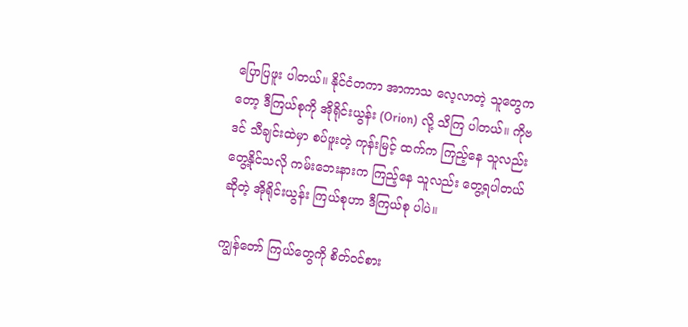ပြောပြဖူး ပါတယ်။ နိုင်ငံတကာ အာကာသ လေ့လာတဲ့ သူတွေကတော့ ဒီကြယ်စုကို အိုရိုင်းယွန်း (Orion) လို့ သိကြ ပါတယ်။ ကိုဗဒင် သီချင်းထဲမှာ စပ်ဖူးတဲ့ ကုန်းမြင့် ထက်က ကြည့်နေ သူလည်း တွေ့နိုင်သလို ကမ်းဘေးနားက ကြည့်နေ သူလည်း တွေ့ရပါတယ် ဆိုတဲ့ အိုရိုင်းယွန်း ကြယ်စုဟာ ဒီကြယ်စု ပါပဲ။

ကျွန်တော် ကြယ်တွေကို စိတ်ဝင်စား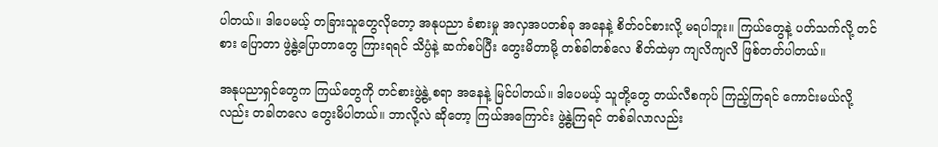ပါတယ်။ ဒါပေမယ့် တခြားသူတွေလိုတော့ အနုပညာ ခံစားမှု အလှအပတစ်ခု အနေနဲ့ စိတ်ဝင်စားလို့ မရပါဘူး။ ကြယ်တွေနဲ့ ပတ်သက်လို့ တင်စား ပြောတာ ဖွဲ့နွဲ့ပြောတာတွေ ကြားရရင် သိပ္ပံနဲ့ ဆက်စပ်ပြီး တွေးမိတာမို့ တစ်ခါတစ်လေ စိတ်ထဲမှာ ကျလိကျလိ ဖြစ်တတ်ပါတယ်။

အနုပညာရှင်တွေက ကြယ်တွေကို တင်စားဖွဲ့နွဲ့ စရာ အနေနဲ့ မြင်ပါတယ်။ ဒါပေမယ့် သူတို့တွေ တယ်လီစကုပ် ကြည့်ကြရင် ကောင်းမယ်လို့လည်း တခါတလေ တွေးမိပါတယ်။ ဘာလို့လဲ ဆိုတော့ ကြယ်အကြောင်း ဖွဲ့နွဲ့ကြရင် တစ်ခါလာလည်း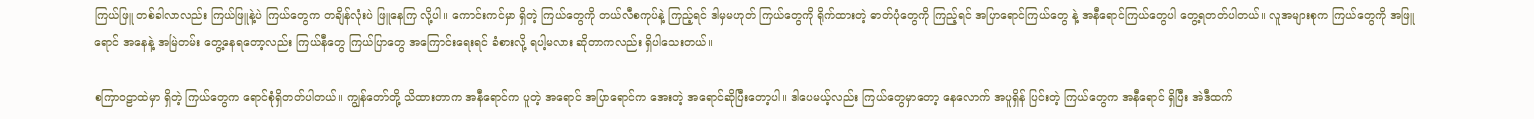ကြယ်ဖြူ တစ်ခါလာလည်း ကြယ်ဖြူနဲ့ပဲ ကြယ်တွေက တချိန်လုံးပဲ ဖြူနေကြ လို့ပါ။ ကောင်းကင်မှာ ရှိတဲ့ ကြယ်တွေကို တယ်လီစကုပ်နဲ့ ကြည့်ရင် ဒါမှမဟုတ် ကြယ်တွေကို ရိုက်ထားတဲ့ ဓာတ်ပုံတွေကို ကြည့်ရင် အပြာရောင်ကြယ်တွေ နဲ့ အနီရောင်ကြယ်တွေပါ တွေ့ရတတ်ပါတယ်။ လူအများစုက ကြယ်တွေကို အဖြူရောင် အနေနဲ့ အမြဲတမ်း တွေ့နေရတော့လည်း ကြယ်နီတွေ ကြယ်ပြာတွေ အကြောင်းရေးရင် ခံစားလို့ ရပါ့မလား ဆိုတာကလည်း ရှိပါသေးတယ်။

စကြာဝဠာထဲမှာ ရှိတဲ့ ကြယ်တွေက ရောင်စုံရှိတတ်ပါတယ်။ ကျွန်တော်တို့ သိထားတာက အနီရောင်က ပူတဲ့ အရောင် အပြာရောင်က အေးတဲ့ အရောင်ဆိုပြီးတော့ပါ။ ဒါပေမယ့်လည်း ကြယ်တွေမှာတော့ နေလောက် အပူရှိန် ပြင်းတဲ့ ကြယ်တွေက အနီရောင် ရှိပြီး အဲဒီထက်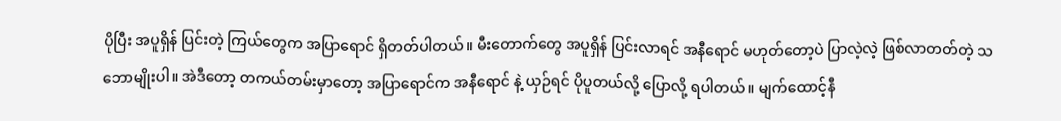ပိုပြီး အပူရှိန် ပြင်းတဲ့ ကြယ်တွေက အပြာရောင် ရှိတတ်ပါတယ်။ မီးတောက်တွေ အပူရှိန် ပြင်းလာရင် အနီရောင် မဟုတ်တော့ပဲ ပြာလဲ့လဲ့ ဖြစ်လာတတ်တဲ့ သဘောမျိုးပါ။ အဲဒီတော့ တကယ်တမ်းမှာတော့ အပြာရောင်က အနီရောင် နဲ့ ယှဉ်ရင် ပိုပူတယ်လို့ ပြောလို့ ရပါတယ်။ မျက်ထောင့်နီ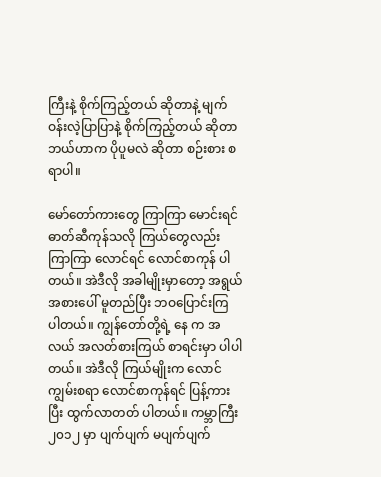ကြီးနဲ့ စိုက်ကြည့်တယ် ဆိုတာနဲ့ မျက်ဝန်းလဲ့ပြာပြာနဲ့ စိုက်ကြည့်တယ် ဆိုတာ ဘယ်ဟာက ပိုပူမလဲ ဆိုတာ စဉ်းစား စရာပါ။

မော်တော်ကားတွေ ကြာကြာ မောင်းရင် ဓာတ်ဆီကုန်သလို ကြယ်တွေလည်း ကြာကြာ လောင်ရင် လောင်စာကုန် ပါတယ်။ အဲဒီလို အခါမျိုးမှာတော့ အရွယ်အစားပေါ် မူတည်ပြီး ဘဝပြောင်းကြ ပါတယ်။ ကျွန်တော်တို့ရဲ့ နေ က အလယ် အလတ်စားကြယ် စာရင်းမှာ ပါပါတယ်။ အဲဒီလို ကြယ်မျိုးက လောင်ကျွမ်းစရာ လောင်စာကုန်ရင် ပြန့်ကားပြီး ထွက်လာတတ် ပါတယ်။ ကမ္ဘာကြီး ၂၀၁၂ မှာ ပျက်ပျက် မပျက်ပျက်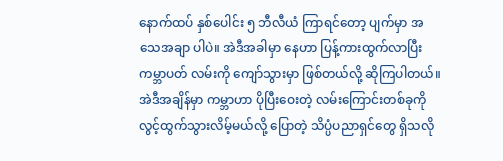နောက်ထပ် နှစ်ပေါင်း ၅ ဘီလီယံ ကြာရင်တော့ ပျက်မှာ အသေအချာ ပါပဲ။ အဲဒီအခါမှာ နေဟာ ပြန့်ကားထွက်လာပြီး ကမ္ဘာပတ် လမ်းကို ကျော်သွားမှာ ဖြစ်တယ်လို့ ဆိုကြပါတယ်။ အဲဒီအချိန်မှာ ကမ္ဘာဟာ ပိုပြီးဝေးတဲ့ လမ်းကြောင်းတစ်ခုကို လွင့်ထွက်သွားလိမ့်မယ်လို့ ပြောတဲ့ သိပ္ပံပညာရှင်တွေ ရှိသလို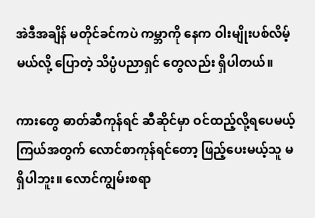အဲဒီအချိန် မတိုင်ခင်ကပဲ ကမ္ဘာကို နေက ဝါးမျိုးပစ်လိမ့်မယ်လို့ ပြောတဲ့ သိပ္ပံပညာရှင် တွေလည်း ရှိပါတယ်။

ကားတွေ ဓာတ်ဆီကုန်ရင် ဆီဆိုင်မှာ ဝင်ထည့်လို့ရပေမယ့် ကြယ်အတွက် လောင်စာကုန်ရင်တော့ ဖြည့်ပေးမယ့်သူ မရှိပါဘူး။ လောင်ကျွမ်းစရာ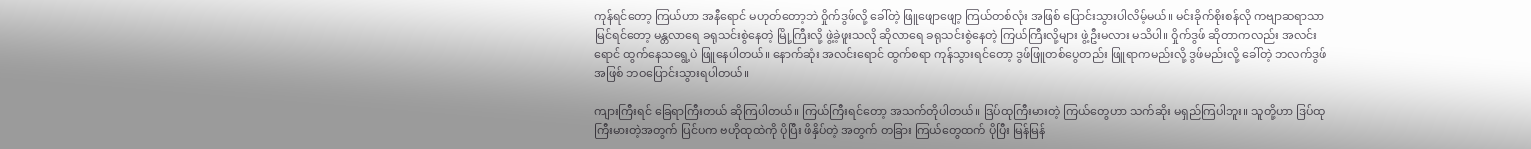ကုန်ရင်တော့ ကြယ်ဟာ အနီရောင် မဟုတ်တော့ဘဲ ဝှိုက်ဒွဖ်လို့ ခေါ်တဲ့ ဖြူဖျောဖျော့ ကြယ်တစ်လုံး အဖြစ် ပြောင်းသွားပါလိမ့်မယ်။ မင်းခိုက်စိုးစန်လို ကဗျာဆရာသာ မြင်ရင်တော့ မန္တလာရေ ခရုသင်းစွဲနေတဲ့ မြို့ကြီးလို့ ဖွဲ့ခဲ့ဖူးသလို ဆိုလာရေ ခရုသင်းစွဲနေတဲ့ ကြယ်ကြီးလို့များ ဖွဲ့ဦးမလား မသိပါ။ ဝှိုက်ဒွဖ် ဆိုတာကလည်း အလင်းရောင် ထွက်နေသရွေ့ပဲ ဖြူနေပါတယ်။ နောက်ဆုံး အလင်းရောင် ထွက်စရာ ကုန်သွားရင်တော့ ဒွဖ်ဖြူတစ်ပွေတည်း ဖြူရာကမည်းလို့ ဒွဖ်မည်းလို့ ခေါ်တဲ့ ဘလက်ဒွဖ်အဖြစ် ဘဝပြောင်းသွားရပါတယ်။

ကျားကြီးရင် ခြေရာကြီးတယ် ဆိုကြပါတယ်။ ကြယ်ကြီးရင်တော့ အသက်တိုပါတယ်။ ဒြပ်ထုကြီးမားတဲ့ ကြယ်တွေဟာ သက်ဆိုး မရှည်ကြပါဘူး။ သူတို့ဟာ ဒြပ်ထုကြီးမားတဲ့အတွက် ပြင်ပက ဗဟိုထုထဲကို ပိုပြီး ဖိနှိပ်တဲ့ အတွက် တခြား ကြယ်တွေထက် ပိုပြီး မြန်မြန်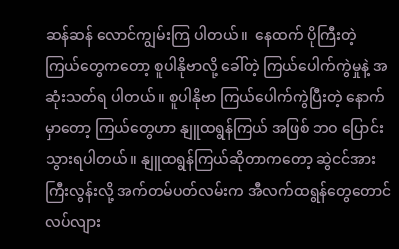ဆန်ဆန် လောင်ကျွမ်းကြ ပါတယ်။  နေထက် ပိုကြီးတဲ့ ကြယ်တွေကတော့ စူပါနိုဗာလို့ ခေါ်တဲ့ ကြယ်ပေါက်ကွဲမှုနဲ့ အဆုံးသတ်ရ ပါတယ်။ စူပါနိုဗာ ကြယ်ပေါက်ကွဲပြီးတဲ့ နောက်မှာတော့ ကြယ်တွေဟာ နျူထရွန်ကြယ် အဖြစ် ဘဝ ပြောင်းသွားရပါတယ်။ နျူထရွန်ကြယ်ဆိုတာကတော့ ဆွဲငင်အား ကြီးလွန်းလို့ အက်တမ်ပတ်လမ်းက အီလက်ထရွန်တွေတောင် လပ်လျား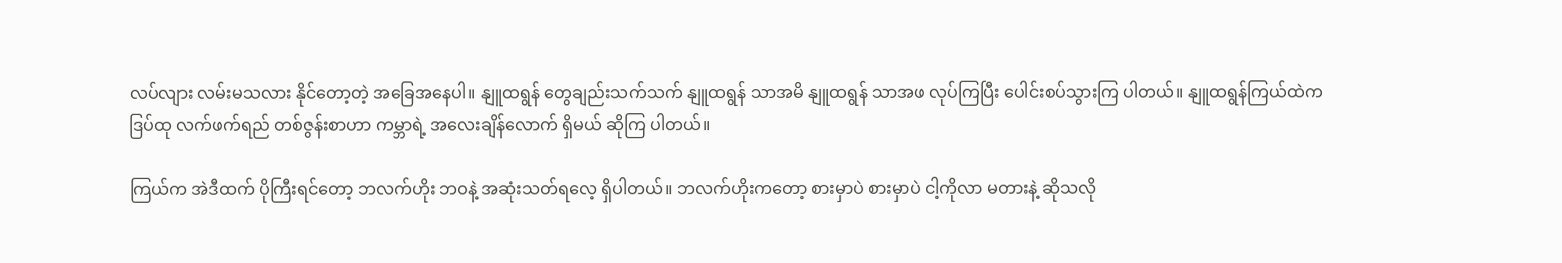လပ်လျား လမ်းမသလား နိုင်တော့တဲ့ အခြေအနေပါ။ နျူထရွန် တွေချည်းသက်သက် နျူထရွန် သာအမိ နျူထရွန် သာအဖ လုပ်ကြပြီး ပေါင်းစပ်သွားကြ ပါတယ်။ နျူထရွန်ကြယ်ထဲက ဒြပ်ထု လက်ဖက်ရည် တစ်ဇွန်းစာဟာ ကမ္ဘာရဲ့ အလေးချိန်လောက် ရှိမယ် ဆိုကြ ပါတယ်။

ကြယ်က အဲဒီထက် ပိုကြီးရင်တော့ ဘလက်ဟိုး ဘဝနဲ့ အဆုံးသတ်ရလေ့ ရှိပါတယ်။ ဘလက်ဟိုးကတော့ စားမှာပဲ စားမှာပဲ ငါ့ကိုလာ မတားနဲ့ ဆိုသလို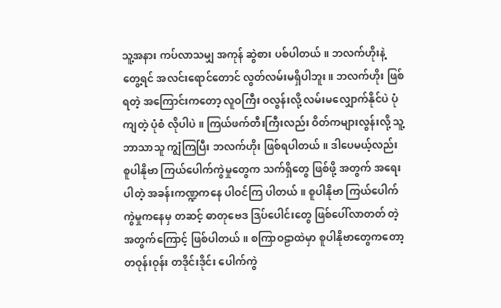သူ့အနား ကပ်လာသမျှ အကုန် ဆွဲစား ပစ်ပါတယ်။ ဘလက်ဟိုးနဲ့ တွေ့ရင် အလင်းရောင်တောင် လွတ်လမ်းမရှိပါဘူး။ ဘလက်ဟိုး ဖြစ်ရတဲ့ အကြောင်းကတော့ လူဝကြီး ဝလွန်းလို့ လမ်းမလျှောက်နိုင်ပဲ ပုံကျတဲ့ ပုံစံ လိုပါပဲ။ ကြယ်ဖက်တီးကြီးလည်း ဝိတ်ကများလွန်းလို့ သူ့ဘာသာသူ ကျွံကြပြီး ဘလက်ဟိုး ဖြစ်ရပါတယ်။ ဒါပေမယ့်လည်း စူပါနိုဗာ ကြယ်ပေါက်ကွဲမှုတွေက သက်ရှိတွေ ဖြစ်ဖို့ အတွက် အရေးပါတဲ့ အခန်းကဏ္ဍကနေ ပါဝင်ကြ ပါတယ်။ စူပါနိုဗာ ကြယ်ပေါက်ကွဲမှုကနေမှ တဆင့် ဓာတုဗေဒ ဒြပ်ပေါင်းတွေ ဖြစ်ပေါ်လာတတ် တဲ့အတွက်ကြောင့် ဖြစ်ပါတယ်။ စကြာဝဠာထဲမှာ စူပါနိုဗာတွေကတော့ တဝုန်းဝုန်း တဒိုင်းဒိုင်း ပေါက်ကွဲ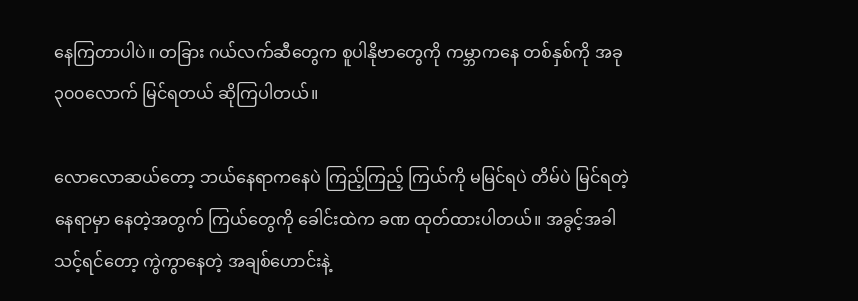နေကြတာပါပဲ။ တခြား ဂယ်လက်ဆီတွေက စူပါနိုဗာတွေကို ကမ္ဘာကနေ တစ်နှစ်ကို အခု ၃၀၀လောက် မြင်ရတယ် ဆိုကြပါတယ်။

လောလောဆယ်တော့ ဘယ်နေရာကနေပဲ ကြည့်ကြည့် ကြယ်ကို မမြင်ရပဲ တိမ်ပဲ မြင်ရတဲ့ နေရာမှာ နေတဲ့အတွက် ကြယ်တွေကို ခေါင်းထဲက ခဏ ထုတ်ထားပါတယ်။ အခွင့်အခါသင့်ရင်တော့ ကွဲကွာနေတဲ့ အချစ်ဟောင်းနဲ့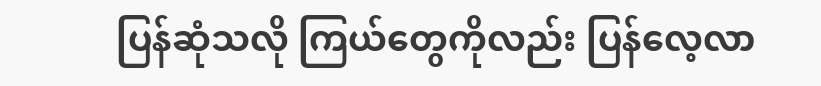ပြန်ဆုံသလို ကြယ်တွေကိုလည်း ပြန်လေ့လာ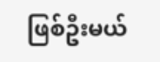ဖြစ်ဦးမယ်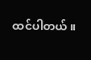ထင်ပါတယ်။